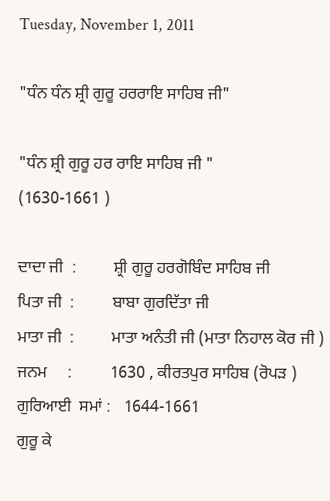Tuesday, November 1, 2011

"ਧੰਨ ਧੰਨ ਸ਼੍ਰੀ ਗੁਰੂ ਹਰਰਾਇ ਸਾਹਿਬ ਜੀ"

"ਧੰਨ ਸ਼੍ਰੀ ਗੁਰੂ ਹਰ ਰਾਇ ਸਾਹਿਬ ਜੀ "
(1630-1661 )

ਦਾਦਾ ਜੀ  :         ਸ਼੍ਰੀ ਗੁਰੂ ਹਰਗੋਬਿੰਦ ਸਾਹਿਬ ਜੀ
ਪਿਤਾ ਜੀ  :         ਬਾਬਾ ਗੁਰਦਿੱਤਾ ਜੀ
ਮਾਤਾ ਜੀ  :         ਮਾਤਾ ਅਨੰਤੀ ਜੀ (ਮਾਤਾ ਨਿਹਾਲ ਕੋਰ ਜੀ )
ਜਨਮ     :         1630 , ਕੀਰਤਪੁਰ ਸਾਹਿਬ (ਰੋਪੜ )
ਗੁਰਿਆਈ  ਸਮਾਂ :   1644-1661
ਗੁਰੂ ਕੇ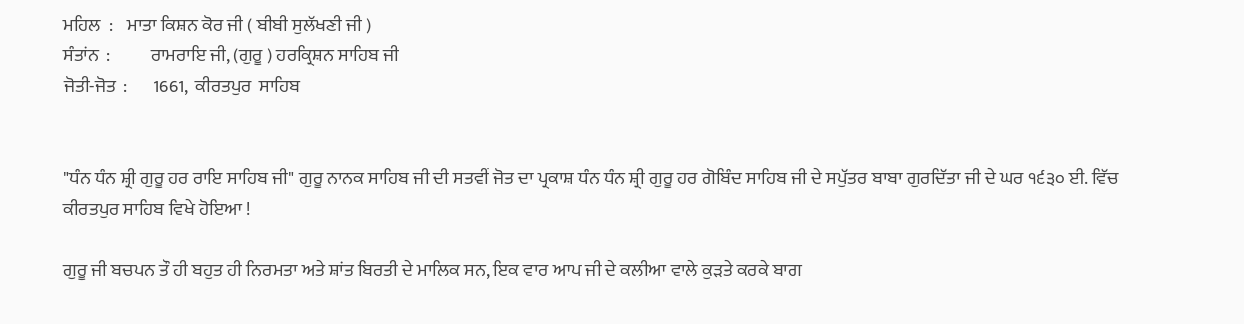ਮਹਿਲ  :    ਮਾਤਾ ਕਿਸ਼ਨ ਕੋਰ ਜੀ ( ਬੀਬੀ ਸੁਲੱਖਣੀ ਜੀ )
ਸੰਤਾਂਨ  :           ਰਾਮਰਾਇ ਜੀ, (ਗੁਰੂ ) ਹਰਕ੍ਰਿਸ਼ਨ ਸਾਹਿਬ ਜੀ
ਜੋਤੀ-ਜੋਤ  :       1661,  ਕੀਰਤਪੁਰ  ਸਾਹਿਬ


"ਧੰਨ ਧੰਨ ਸ਼੍ਰੀ ਗੁਰੂ ਹਰ ਰਾਇ ਸਾਹਿਬ ਜੀ" ਗੁਰੂ ਨਾਨਕ ਸਾਹਿਬ ਜੀ ਦੀ ਸਤਵੀਂ ਜੋਤ ਦਾ ਪ੍ਰਕਾਸ਼ ਧੰਨ ਧੰਨ ਸ਼੍ਰੀ ਗੁਰੂ ਹਰ ਗੋਬਿੰਦ ਸਾਹਿਬ ਜੀ ਦੇ ਸਪੁੱਤਰ ਬਾਬਾ ਗੁਰਦਿੱਤਾ ਜੀ ਦੇ ਘਰ ੧੬੩੦ ਈ. ਵਿੱਚ ਕੀਰਤਪੁਰ ਸਾਹਿਬ ਵਿਖੇ ਹੋਇਆ !

ਗੁਰੂ ਜੀ ਬਚਪਨ ਤੌ ਹੀ ਬਹੁਤ ਹੀ ਨਿਰਮਤਾ ਅਤੇ ਸ਼ਾਂਤ ਬਿਰਤੀ ਦੇ ਮਾਲਿਕ ਸਨ, ਇਕ ਵਾਰ ਆਪ ਜੀ ਦੇ ਕਲੀਆ ਵਾਲੇ ਕੁੜਤੇ ਕਰਕੇ ਬਾਗ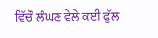ਵਿੱਚੌ ਲੰਘਣ ਵੇਲੇ ਕਈ ਫੁੱਲ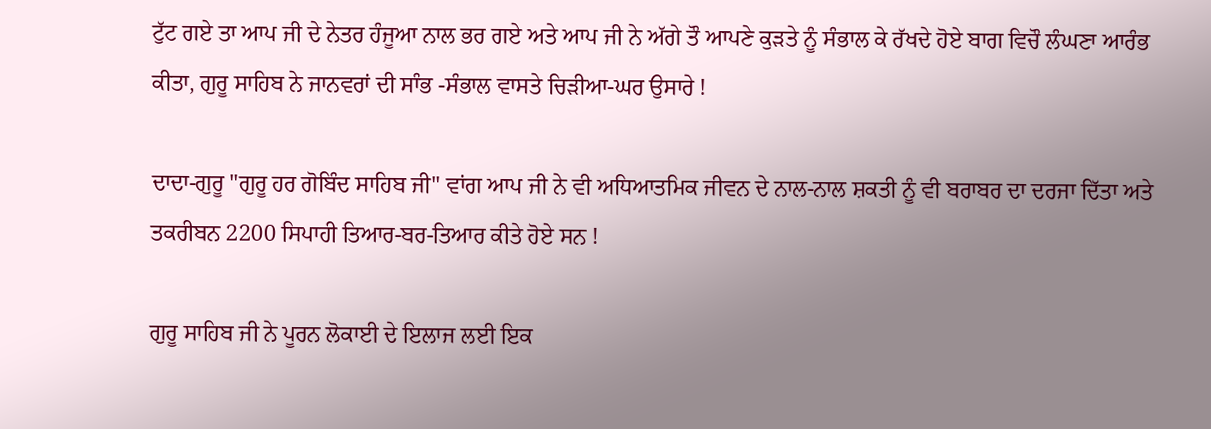ਟੁੱਟ ਗਏ ਤਾ ਆਪ ਜੀ ਦੇ ਨੇਤਰ ਹੰਜੂਆ ਨਾਲ ਭਰ ਗਏ ਅਤੇ ਆਪ ਜੀ ਨੇ ਅੱਗੇ ਤੌ ਆਪਣੇ ਕੁੜਤੇ ਨੂੰ ਸੰਭਾਲ ਕੇ ਰੱਖਦੇ ਹੋਏ ਬਾਗ ਵਿਚੌ ਲੰਘਣਾ ਆਰੰਭ ਕੀਤਾ, ਗੁਰੂ ਸਾਹਿਬ ਨੇ ਜਾਨਵਰਾਂ ਦੀ ਸਾੰਭ -ਸੰਭਾਲ ਵਾਸਤੇ ਚਿੜੀਆ-ਘਰ ਉਸਾਰੇ !

ਦਾਦਾ-ਗੁਰੂ "ਗੁਰੂ ਹਰ ਗੋਬਿੰਦ ਸਾਹਿਬ ਜੀ" ਵਾਂਗ ਆਪ ਜੀ ਨੇ ਵੀ ਅਧਿਆਤਮਿਕ ਜੀਵਨ ਦੇ ਨਾਲ-ਨਾਲ ਸ਼ਕਤੀ ਨੂੰ ਵੀ ਬਰਾਬਰ ਦਾ ਦਰਜਾ ਦਿੱਤਾ ਅਤੇ ਤਕਰੀਬਨ 2200 ਸਿਪਾਹੀ ਤਿਆਰ-ਬਰ-ਤਿਆਰ ਕੀਤੇ ਹੋਏ ਸਨ !

ਗੁਰੂ ਸਾਹਿਬ ਜੀ ਨੇ ਪੂਰਨ ਲੋਕਾਈ ਦੇ ਇਲਾਜ ਲਈ ਇਕ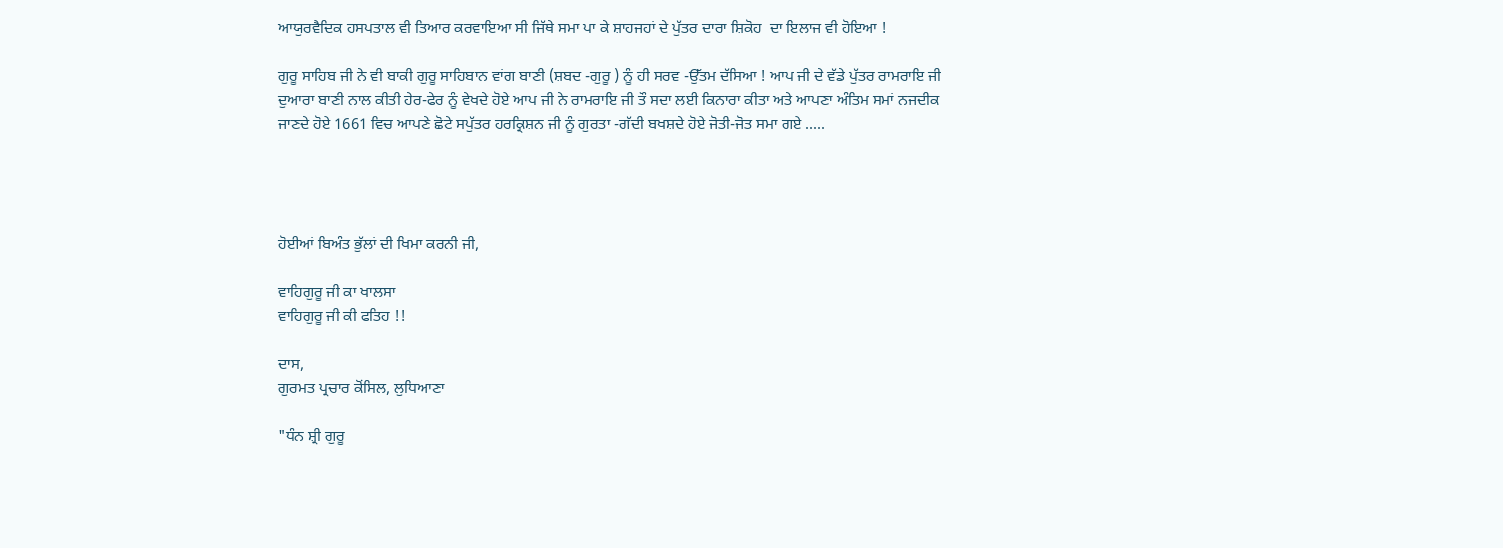ਆਯੁਰਵੈਦਿਕ ਹਸਪਤਾਲ ਵੀ ਤਿਆਰ ਕਰਵਾਇਆ ਸੀ ਜਿੱਥੇ ਸਮਾ ਪਾ ਕੇ ਸ਼ਾਹਜਹਾਂ ਦੇ ਪੁੱਤਰ ਦਾਰਾ ਸ਼ਿਕੋਹ  ਦਾ ਇਲਾਜ ਵੀ ਹੋਇਆ !

ਗੁਰੂ ਸਾਹਿਬ ਜੀ ਨੇ ਵੀ ਬਾਕੀ ਗੁਰੂ ਸਾਹਿਬਾਨ ਵਾਂਗ ਬਾਣੀ (ਸ਼ਬਦ -ਗੁਰੂ ) ਨੂੰ ਹੀ ਸਰਵ -ਉੱਤਮ ਦੱਸਿਆ ! ਆਪ ਜੀ ਦੇ ਵੱਡੇ ਪੁੱਤਰ ਰਾਮਰਾਇ ਜੀ ਦੁਆਰਾ ਬਾਣੀ ਨਾਲ ਕੀਤੀ ਹੇਰ-ਫੇਰ ਨੂੰ ਵੇਖਦੇ ਹੋਏ ਆਪ ਜੀ ਨੇ ਰਾਮਰਾਇ ਜੀ ਤੌ ਸਦਾ ਲਈ ਕਿਨਾਰਾ ਕੀਤਾ ਅਤੇ ਆਪਣਾ ਅੰਤਿਮ ਸਮਾਂ ਨਜਦੀਕ ਜਾਣਦੇ ਹੋਏ 1661 ਵਿਚ ਆਪਣੇ ਛੋਟੇ ਸਪੁੱਤਰ ਹਰਕ੍ਰਿਸ਼ਨ ਜੀ ਨੂੰ ਗੁਰਤਾ -ਗੱਦੀ ਬਖਸ਼ਦੇ ਹੋਏ ਜੋਤੀ-ਜੋਤ ਸਮਾ ਗਏ .....




ਹੋਈਆਂ ਬਿਅੰਤ ਭੁੱਲਾਂ ਦੀ ਖਿਮਾ ਕਰਨੀ ਜੀ,

ਵਾਹਿਗੁਰੂ ਜੀ ਕਾ ਖਾਲਸਾ
ਵਾਹਿਗੁਰੂ ਜੀ ਕੀ ਫਤਿਹ !!

ਦਾਸ,
ਗੁਰਮਤ ਪ੍ਰਚਾਰ ਕੋਂਸਿਲ, ਲੁਧਿਆਣਾ

"ਧੰਨ ਸ਼੍ਰੀ ਗੁਰੂ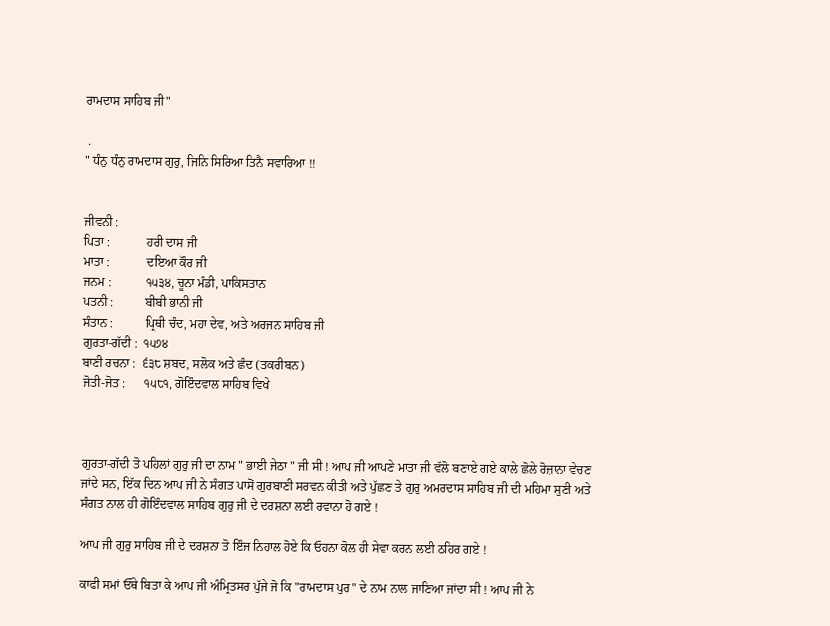ਰਾਮਦਾਸ ਸਾਹਿਬ ਜੀ"

 .
" ਧੰਨੁ ਧੰਨੁ ਰਾਮਦਾਸ ਗੁਰੁ, ਜਿਨਿ ਸਿਰਿਆ ਤਿਨੈ ਸਵਾਰਿਆ !!


ਜੀਵਨੀ :
ਪਿਤਾ :            ਹਰੀ ਦਾਸ ਜੀ
ਮਾਤਾ :            ਦਇਆ ਕੌਰ ਜੀ
ਜਨਮ :           ੧੫੩੪, ਚੂਨਾ ਮੰਡੀ, ਪਾਕਿਸਤਾਨ
ਪਤਨੀ :          ਬੀਬੀ ਭਾਨੀ ਜੀ
ਸੰਤਾਨ :          ਪ੍ਰਿਥੀ ਚੰਦ, ਮਹਾ ਦੇਵ, ਅਤੇ ਅਰਜਨ ਸਾਹਿਬ ਜੀ
ਗੁਰਤਾ-ਗੱਦੀ :  ੧੫੭੪
ਬਾਣੀ ਰਚਨਾ :  ੬੩੮ ਸ਼ਬਦ, ਸਲੋਕ ਅਤੇ ਛੰਦ (ਤਕਰੀਬਨ)
ਜੋਤੀ-ਜੋਤ :      ੧੫੮੧, ਗੋਇੰਦਵਾਲ ਸਾਹਿਬ ਵਿਖੇ



ਗੁਰਤਾ-ਗੱਦੀ ਤੋ ਪਹਿਲਾਂ ਗੁਰੁ ਜੀ ਦਾ ਨਾਮ " ਭਾਈ ਜੇਠਾ " ਜੀ ਸੀ ! ਆਪ ਜੀ ਆਪਣੇ ਮਾਤਾ ਜੀ ਵੱਲੋ ਬਣਾਏ ਗਏ ਕਾਲੇ ਛੋਲੇ ਰੋਜ਼ਾਨਾ ਵੇਚਣ ਜਾਂਦੇ ਸਨ, ਇੱਕ ਦਿਨ ਆਪ ਜੀ ਨੇ ਸੰਗਤ ਪਾਸੋਂ ਗੁਰਬਾਣੀ ਸਰਵਨ ਕੀਤੀ ਅਤੇ ਪੁੱਛਣ ਤੇ ਗੁਰੁ ਅਮਰਦਾਸ ਸਾਹਿਬ ਜੀ ਦੀ ਮਹਿਮਾ ਸੁਣੀ ਅਤੇ ਸੰਗਤ ਨਾਲ ਹੀ ਗੋਇੰਦਵਾਲ ਸਾਹਿਬ ਗੁਰੁ ਜੀ ਦੇ ਦਰਸ਼ਨਾ ਲਈ ਰਵਾਨਾ ਹੋ ਗਏ !

ਆਪ ਜੀ ਗੁਰੁ ਸਾਹਿਬ ਜੀ ਦੇ ਦਰਸ਼ਨਾ ਤੋ ਇੰਜ ਨਿਹਾਲ ਹੋਏ ਕਿ ਓਹਨਾ ਕੋਲ ਹੀ ਸੇਵਾ ਕਰਨ ਲਈ ਠਹਿਰ ਗਏ !

ਕਾਫੀ ਸਮਾਂ ਓੱਥੇ ਬਿਤਾ ਕੇ ਆਪ ਜੀ ਅੰਮ੍ਰਿਤਸਰ ਪੁੱਜੇ ਜੋ ਕਿ "ਰਾਮਦਾਸ ਪੁਰ" ਦੇ ਨਾਮ ਨਾਲ ਜਾਣਿਆ ਜਾਂਦਾ ਸੀ ! ਆਪ ਜੀ ਨੇ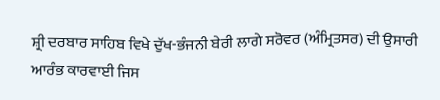ਸ਼੍ਰੀ ਦਰਬਾਰ ਸਾਹਿਬ ਵਿਖੇ ਦੁੱਖ-ਭੰਜਨੀ ਬੇਰੀ ਲਾਗੇ ਸਰੋਵਰ (ਅੰਮ੍ਰਿਤਸਰ) ਦੀ ਉਸਾਰੀ ਆਰੰਭ ਕਾਰਵਾਈ ਜਿਸ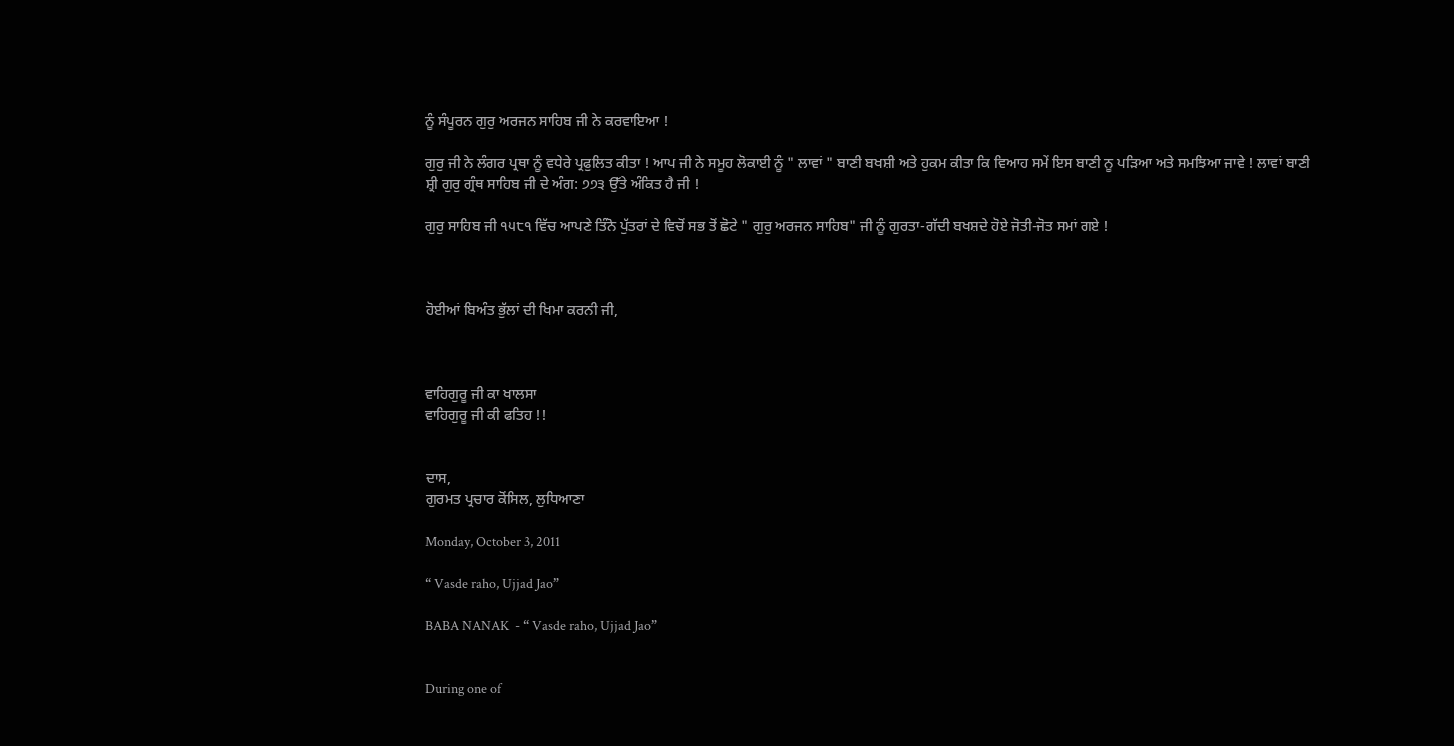ਨੂੰ ਸੰਪੂਰਨ ਗੁਰੁ ਅਰਜਨ ਸਾਹਿਬ ਜੀ ਨੇ ਕਰਵਾਇਆ !

ਗੁਰੁ ਜੀ ਨੇ ਲੰਗਰ ਪ੍ਰਥਾ ਨੂੰ ਵਧੇਰੇ ਪ੍ਰਫੁਲਿਤ ਕੀਤਾ ! ਆਪ ਜੀ ਨੇ ਸਮੂਹ ਲੋਕਾਈ ਨੂੰ " ਲਾਵਾਂ " ਬਾਣੀ ਬਖਸ਼ੀ ਅਤੇ ਹੁਕਮ ਕੀਤਾ ਕਿ ਵਿਆਹ ਸਮੇਂ ਇਸ ਬਾਣੀ ਨੂ ਪੜਿਆ ਅਤੇ ਸਮਝਿਆ ਜਾਵੇ ! ਲਾਵਾਂ ਬਾਣੀ ਸ਼੍ਰੀ ਗੁਰੁ ਗ੍ਰੰਥ ਸਾਹਿਬ ਜੀ ਦੇ ਅੰਗ: ੭੭੩ ਉੱਤੇ ਅੰਕਿਤ ਹੈ ਜੀ !

ਗੁਰੁ ਸਾਹਿਬ ਜੀ ੧੫੮੧ ਵਿੱਚ ਆਪਣੇ ਤਿੰਨੋ ਪੁੱਤਰਾਂ ਦੇ ਵਿਚੋਂ ਸਭ ਤੋਂ ਛੋਟੇ " ਗੁਰੁ ਅਰਜਨ ਸਾਹਿਬ" ਜੀ ਨੂੰ ਗੁਰਤਾ-ਗੱਦੀ ਬਖਸ਼ਦੇ ਹੋਏ ਜੋਤੀ-ਜੋਤ ਸਮਾਂ ਗਏ !



ਹੋਈਆਂ ਬਿਅੰਤ ਭੁੱਲਾਂ ਦੀ ਖਿਮਾ ਕਰਨੀ ਜੀ,



ਵਾਹਿਗੁਰੂ ਜੀ ਕਾ ਖਾਲਸਾ
ਵਾਹਿਗੁਰੂ ਜੀ ਕੀ ਫਤਿਹ !!


ਦਾਸ,
ਗੁਰਮਤ ਪ੍ਰਚਾਰ ਕੋਂਸਿਲ, ਲੁਧਿਆਣਾ

Monday, October 3, 2011

“ Vasde raho, Ujjad Jao”

BABA NANAK  - “ Vasde raho, Ujjad Jao”


During one of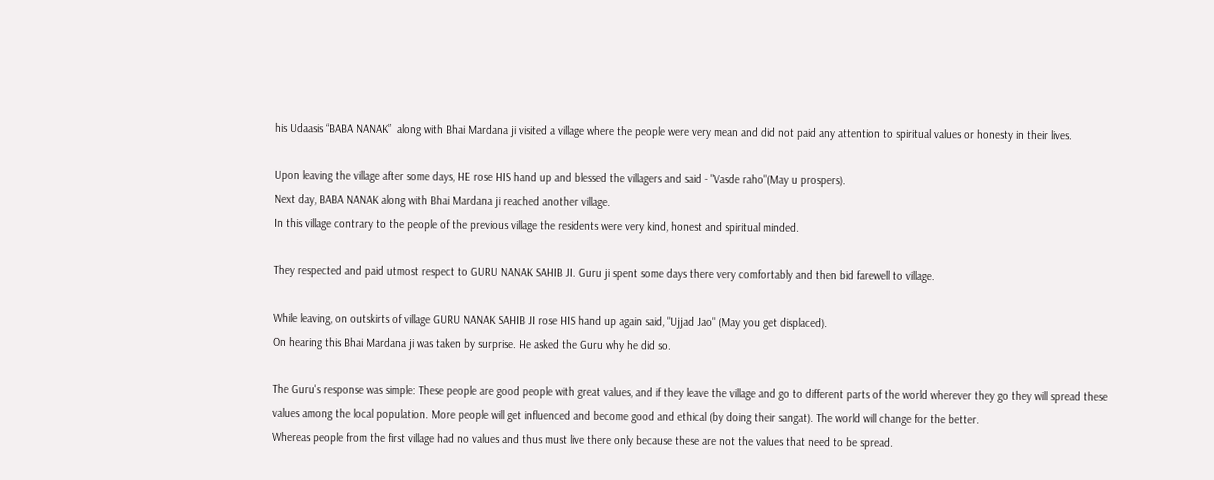his Udaasis “BABA NANAK”  along with Bhai Mardana ji visited a village where the people were very mean and did not paid any attention to spiritual values or honesty in their lives.

Upon leaving the village after some days, HE rose HIS hand up and blessed the villagers and said - "Vasde raho"(May u prospers).
Next day, BABA NANAK along with Bhai Mardana ji reached another village.
In this village contrary to the people of the previous village the residents were very kind, honest and spiritual minded.

They respected and paid utmost respect to GURU NANAK SAHIB JI. Guru ji spent some days there very comfortably and then bid farewell to village.

While leaving, on outskirts of village GURU NANAK SAHIB JI rose HIS hand up again said, "Ujjad Jao" (May you get displaced).
On hearing this Bhai Mardana ji was taken by surprise. He asked the Guru why he did so.

The Guru's response was simple: These people are good people with great values, and if they leave the village and go to different parts of the world wherever they go they will spread these values among the local population. More people will get influenced and become good and ethical (by doing their sangat). The world will change for the better.
Whereas people from the first village had no values and thus must live there only because these are not the values that need to be spread.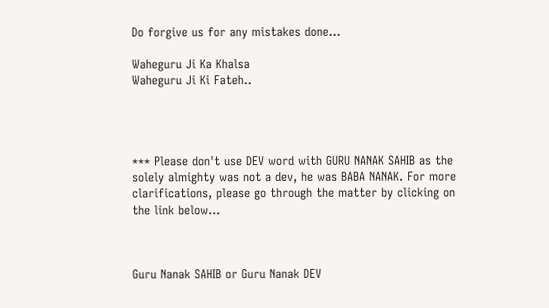Do forgive us for any mistakes done...

Waheguru Ji Ka Khalsa
Waheguru Ji Ki Fateh..




*** Please don't use DEV word with GURU NANAK SAHIB as the solely almighty was not a dev, he was BABA NANAK. For more clarifications, please go through the matter by clicking on the link below...



Guru Nanak SAHIB or Guru Nanak DEV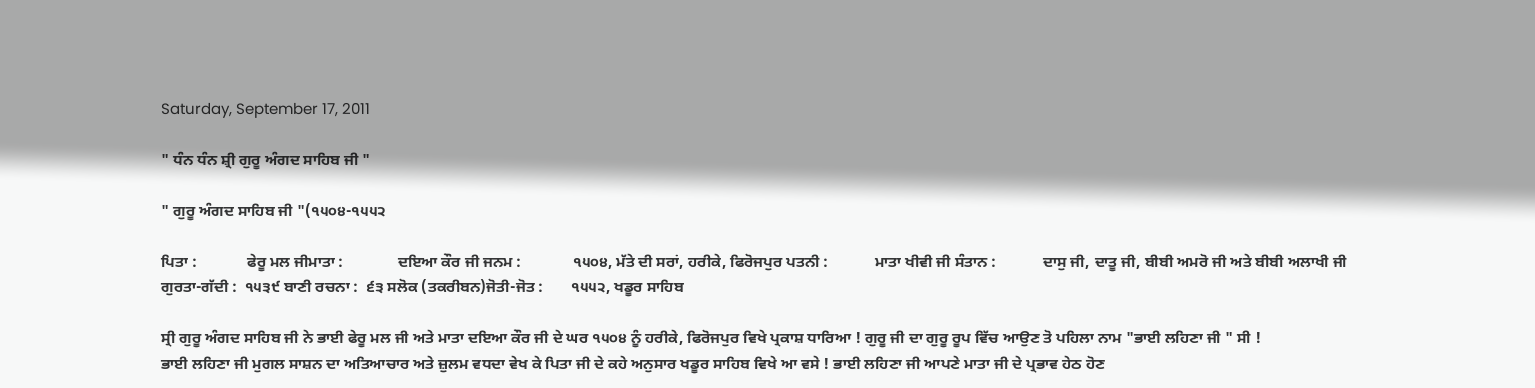Saturday, September 17, 2011

" ਧੰਨ ਧੰਨ ਸ਼੍ਰੀ ਗੁਰੂ ਅੰਗਦ ਸਾਹਿਬ ਜੀ "

" ਗੁਰੂ ਅੰਗਦ ਸਾਹਿਬ ਜੀ "(੧੫੦੪-੧੫੫੨

ਪਿਤਾ :             ਫੇਰੂ ਮਲ ਜੀਮਾਤਾ :              ਦਇਆ ਕੌਰ ਜੀ ਜਨਮ :             ੧੫੦੪, ਮੱਤੇ ਦੀ ਸਰਾਂ, ਹਰੀਕੇ, ਫਿਰੋਜਪੁਰ ਪਤਨੀ :            ਮਾਤਾ ਖੀਵੀ ਜੀ ਸੰਤਾਨ :            ਦਾਸੁ ਜੀ, ਦਾਤੂ ਜੀ, ਬੀਬੀ ਅਮਰੋ ਜੀ ਅਤੇ ਬੀਬੀ ਅਲਾਖੀ ਜੀ ਗੁਰਤਾ-ਗੱਦੀ :  ੧੫੩੯ ਬਾਣੀ ਰਚਨਾ :  ੬੩ ਸਲੋਕ (ਤਕਰੀਬਨ)ਜੋਤੀ-ਜੋਤ :       ੧੫੫੨, ਖਡੂਰ ਸਾਹਿਬ

ਸ੍ਰੀ ਗੁਰੂ ਅੰਗਦ ਸਾਹਿਬ ਜੀ ਨੇ ਭਾਈ ਫੇਰੂ ਮਲ ਜੀ ਅਤੇ ਮਾਤਾ ਦਇਆ ਕੌਰ ਜੀ ਦੇ ਘਰ ੧੫੦੪ ਨੂੰ ਹਰੀਕੇ, ਫਿਰੋਜਪੁਰ ਵਿਖੇ ਪ੍ਰਕਾਸ਼ ਧਾਰਿਆ ! ਗੁਰੂ ਜੀ ਦਾ ਗੁਰੂ ਰੂਪ ਵਿੱਚ ਆਉਣ ਤੋ ਪਹਿਲਾ ਨਾਮ "ਭਾਈ ਲਹਿਣਾ ਜੀ " ਸੀ !
ਭਾਈ ਲਹਿਣਾ ਜੀ ਮੁਗਲ ਸਾਸ਼ਨ ਦਾ ਅਤਿਆਚਾਰ ਅਤੇ ਜ਼ੁਲਮ ਵਧਦਾ ਵੇਖ ਕੇ ਪਿਤਾ ਜੀ ਦੇ ਕਹੇ ਅਨੁਸਾਰ ਖਡੂਰ ਸਾਹਿਬ ਵਿਖੇ ਆ ਵਸੇ ! ਭਾਈ ਲਹਿਣਾ ਜੀ ਆਪਣੇ ਮਾਤਾ ਜੀ ਦੇ ਪ੍ਰਭਾਵ ਹੇਠ ਹੋਣ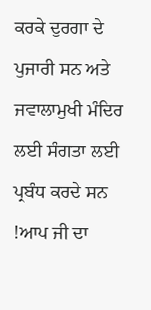ਕਰਕੇ ਦੁਰਗਾ ਦੇ ਪੁਜਾਰੀ ਸਨ ਅਤੇ ਜਵਾਲਾਮੁਖੀ ਮੰਦਿਰ ਲਈ ਸੰਗਤਾ ਲਈ ਪ੍ਰਬੰਧ ਕਰਦੇ ਸਨ !ਆਪ ਜੀ ਦਾ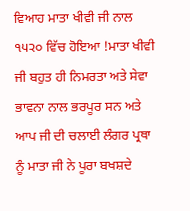ਵਿਆਹ ਮਾਤਾ ਖੀਵੀ ਜੀ ਨਾਲ ੧੫੨੦ ਵਿੱਚ ਹੋਇਆ !ਮਾਤਾ ਖੀਵੀ ਜੀ ਬਹੁਤ ਹੀ ਨਿਮਰਤਾ ਅਤੇ ਸੇਵਾ ਭਾਵਨਾ ਨਾਲ ਭਰਪੂਰ ਸਨ ਅਤੇ ਆਪ ਜੀ ਦੀ ਚਲਾਈ ਲੰਗਰ ਪ੍ਰਥਾ ਨੂੰ ਮਾਤਾ ਜੀ ਨੇ ਪੂਰਾ ਬਖਸ਼ਦੇ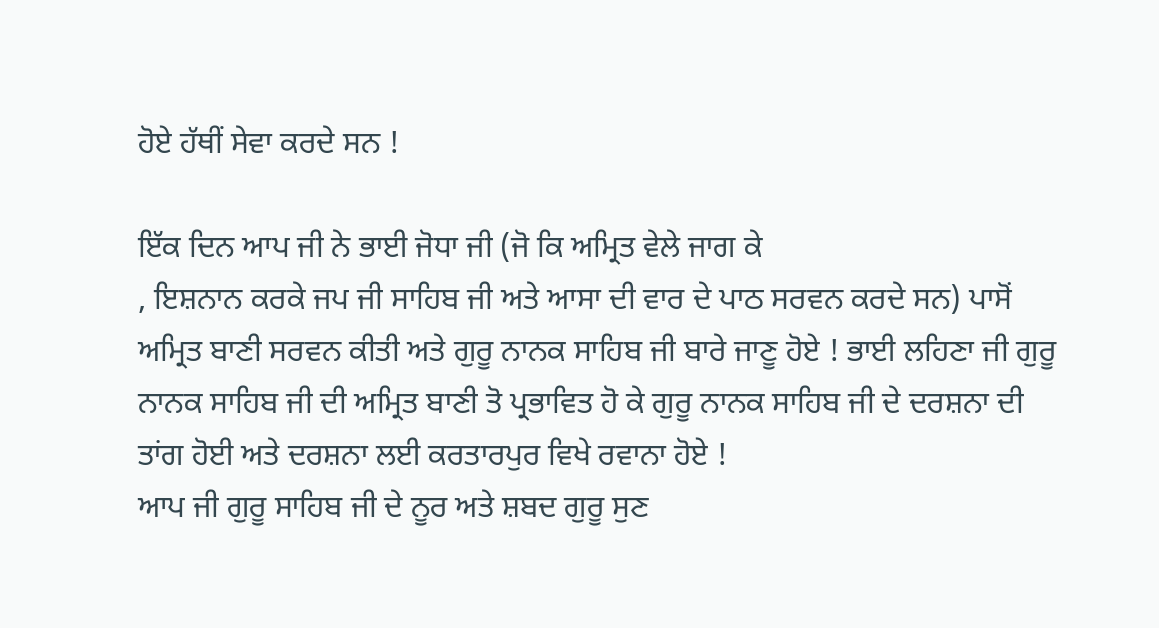ਹੋਏ ਹੱਥੀਂ ਸੇਵਾ ਕਰਦੇ ਸਨ !

ਇੱਕ ਦਿਨ ਆਪ ਜੀ ਨੇ ਭਾਈ ਜੋਧਾ ਜੀ (ਜੋ ਕਿ ਅਮ੍ਰਿਤ ਵੇਲੇ ਜਾਗ ਕੇ
, ਇਸ਼ਨਾਨ ਕਰਕੇ ਜਪ ਜੀ ਸਾਹਿਬ ਜੀ ਅਤੇ ਆਸਾ ਦੀ ਵਾਰ ਦੇ ਪਾਠ ਸਰਵਨ ਕਰਦੇ ਸਨ) ਪਾਸੋਂ ਅਮ੍ਰਿਤ ਬਾਣੀ ਸਰਵਨ ਕੀਤੀ ਅਤੇ ਗੁਰੂ ਨਾਨਕ ਸਾਹਿਬ ਜੀ ਬਾਰੇ ਜਾਣੂ ਹੋਏ ! ਭਾਈ ਲਹਿਣਾ ਜੀ ਗੁਰੂ ਨਾਨਕ ਸਾਹਿਬ ਜੀ ਦੀ ਅਮ੍ਰਿਤ ਬਾਣੀ ਤੋ ਪ੍ਰਭਾਵਿਤ ਹੋ ਕੇ ਗੁਰੂ ਨਾਨਕ ਸਾਹਿਬ ਜੀ ਦੇ ਦਰਸ਼ਨਾ ਦੀ ਤਾਂਗ ਹੋਈ ਅਤੇ ਦਰਸ਼ਨਾ ਲਈ ਕਰਤਾਰਪੁਰ ਵਿਖੇ ਰਵਾਨਾ ਹੋਏ !
ਆਪ ਜੀ ਗੁਰੂ ਸਾਹਿਬ ਜੀ ਦੇ ਨੂਰ ਅਤੇ ਸ਼ਬਦ ਗੁਰੂ ਸੁਣ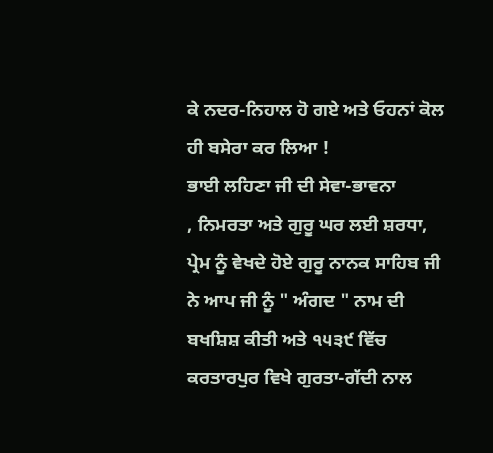ਕੇ ਨਦਰ-ਨਿਹਾਲ ਹੋ ਗਏ ਅਤੇ ਓਹਨਾਂ ਕੋਲ ਹੀ ਬਸੇਰਾ ਕਰ ਲਿਆ !
ਭਾਈ ਲਹਿਣਾ ਜੀ ਦੀ ਸੇਵਾ-ਭਾਵਨਾ
, ਨਿਮਰਤਾ ਅਤੇ ਗੁਰੂ ਘਰ ਲਈ ਸ਼ਰਧਾ, ਪ੍ਰੇਮ ਨੂੰ ਵੇਖਦੇ ਹੋਏ ਗੁਰੂ ਨਾਨਕ ਸਾਹਿਬ ਜੀ ਨੇ ਆਪ ਜੀ ਨੂੰ " ਅੰਗਦ " ਨਾਮ ਦੀ ਬਖਸ਼ਿਸ਼ ਕੀਤੀ ਅਤੇ ੧੫੩੯ ਵਿੱਚ ਕਰਤਾਰਪੁਰ ਵਿਖੇ ਗੁਰਤਾ-ਗੱਦੀ ਨਾਲ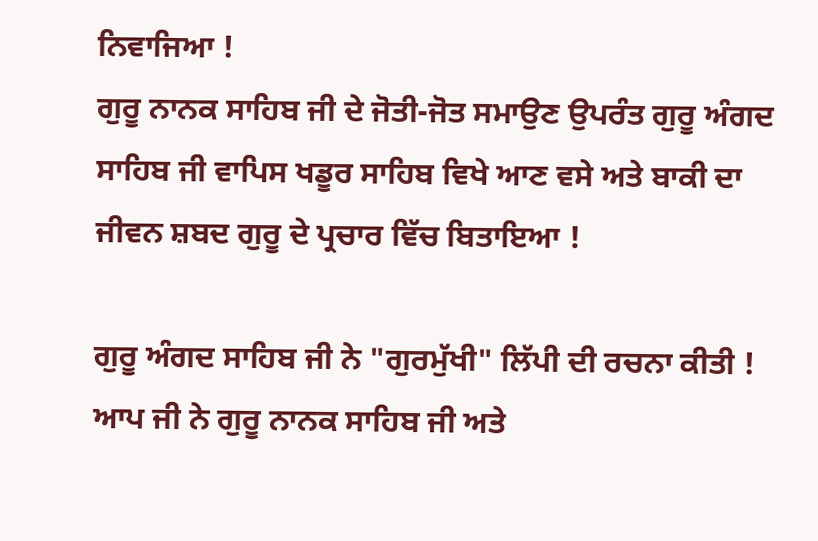ਨਿਵਾਜਿਆ !
ਗੁਰੂ ਨਾਨਕ ਸਾਹਿਬ ਜੀ ਦੇ ਜੋਤੀ-ਜੋਤ ਸਮਾਉਣ ਉਪਰੰਤ ਗੁਰੂ ਅੰਗਦ ਸਾਹਿਬ ਜੀ ਵਾਪਿਸ ਖਡੂਰ ਸਾਹਿਬ ਵਿਖੇ ਆਣ ਵਸੇ ਅਤੇ ਬਾਕੀ ਦਾ ਜੀਵਨ ਸ਼ਬਦ ਗੁਰੂ ਦੇ ਪ੍ਰਚਾਰ ਵਿੱਚ ਬਿਤਾਇਆ !

ਗੁਰੂ ਅੰਗਦ ਸਾਹਿਬ ਜੀ ਨੇ "ਗੁਰਮੁੱਖੀ" ਲਿੱਪੀ ਦੀ ਰਚਨਾ ਕੀਤੀ ! ਆਪ ਜੀ ਨੇ ਗੁਰੂ ਨਾਨਕ ਸਾਹਿਬ ਜੀ ਅਤੇ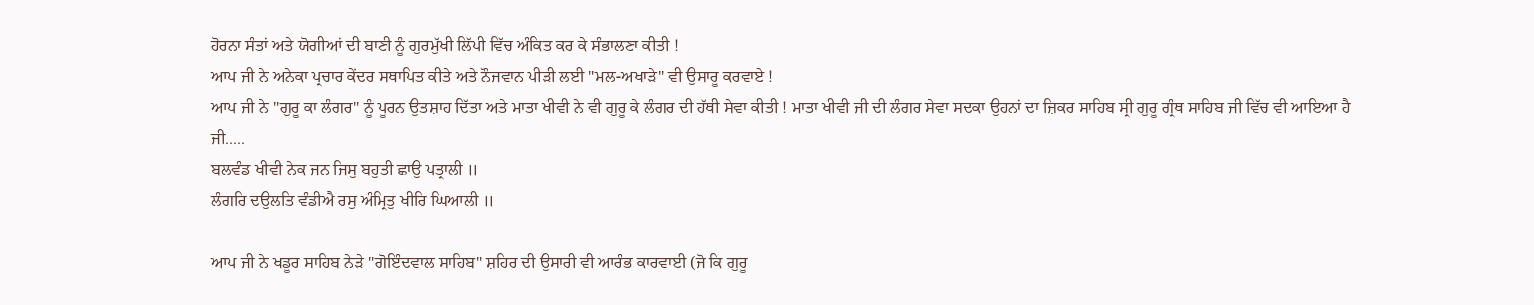ਹੋਰਨਾ ਸੰਤਾਂ ਅਤੇ ਯੋਗੀਆਂ ਦੀ ਬਾਣੀ ਨੂੰ ਗੁਰਮੁੱਖੀ ਲਿੱਪੀ ਵਿੱਚ ਅੰਕਿਤ ਕਰ ਕੇ ਸੰਭਾਲਣਾ ਕੀਤੀ !
ਆਪ ਜੀ ਨੇ ਅਨੇਕਾ ਪ੍ਰਚਾਰ ਕੇਂਦਰ ਸਥਾਪਿਤ ਕੀਤੇ ਅਤੇ ਨੌਜਵਾਨ ਪੀੜੀ ਲਈ "ਮਲ-ਅਖਾੜੇ" ਵੀ ਉਸਾਰੂ ਕਰਵਾਏ !
ਆਪ ਜੀ ਨੇ "ਗੁਰੂ ਕਾ ਲੰਗਰ" ਨੂੰ ਪੂਰਨ ਉਤਸ਼ਾਹ ਦਿੱਤਾ ਅਤੇ ਮਾਤਾ ਖੀਵੀ ਨੇ ਵੀ ਗੁਰੂ ਕੇ ਲੰਗਰ ਦੀ ਹੱਥੀ ਸੇਵਾ ਕੀਤੀ ! ਮਾਤਾ ਖੀਵੀ ਜੀ ਦੀ ਲੰਗਰ ਸੇਵਾ ਸਦਕਾ ਉਹਨਾਂ ਦਾ ਜ਼ਿਕਰ ਸਾਹਿਬ ਸ੍ਰੀ ਗੁਰੂ ਗ੍ਰੰਥ ਸਾਹਿਬ ਜੀ ਵਿੱਚ ਵੀ ਆਇਆ ਹੈ ਜੀ.....
ਬਲਵੰਡ ਖੀਵੀ ਨੇਕ ਜਨ ਜਿਸੁ ਬਹੁਤੀ ਛਾਉ ਪਤ੍ਰਾਲੀ ॥
ਲੰਗਰਿ ਦਉਲਤਿ ਵੰਡੀਐ ਰਸੁ ਅੰਮ੍ਰਿਤੁ ਖੀਰਿ ਘਿਆਲੀ ॥

ਆਪ ਜੀ ਨੇ ਖਡੂਰ ਸਾਹਿਬ ਨੇੜੇ "ਗੋਇੰਦਵਾਲ ਸਾਹਿਬ" ਸ਼ਹਿਰ ਦੀ ਉਸਾਰੀ ਵੀ ਆਰੰਭ ਕਾਰਵਾਈ (ਜੋ ਕਿ ਗੁਰੂ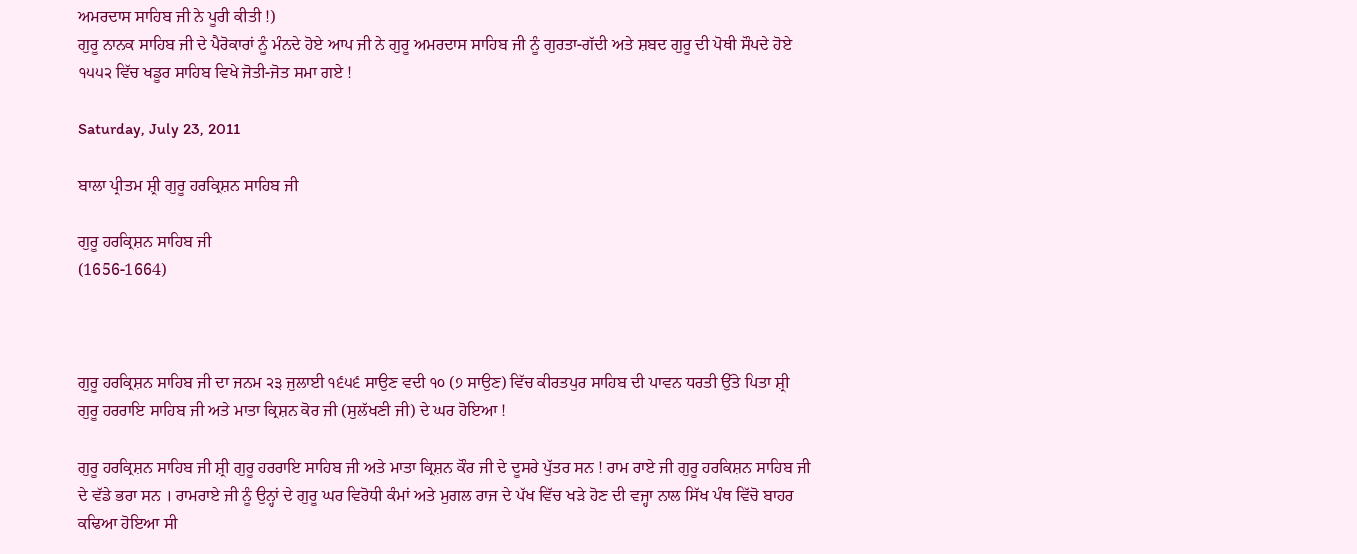ਅਮਰਦਾਸ ਸਾਹਿਬ ਜੀ ਨੇ ਪੂਰੀ ਕੀਤੀ !)
ਗੁਰੂ ਨਾਨਕ ਸਾਹਿਬ ਜੀ ਦੇ ਪੈਰੋਕਾਰਾਂ ਨੂੰ ਮੰਨਦੇ ਹੋਏ ਆਪ ਜੀ ਨੇ ਗੁਰੂ ਅਮਰਦਾਸ ਸਾਹਿਬ ਜੀ ਨੂੰ ਗੁਰਤਾ-ਗੱਦੀ ਅਤੇ ਸ਼ਬਦ ਗੁਰੂ ਦੀ ਪੋਥੀ ਸੌਪਦੇ ਹੋਏ ੧੫੫੨ ਵਿੱਚ ਖਡੂਰ ਸਾਹਿਬ ਵਿਖੇ ਜੋਤੀ-ਜੋਤ ਸਮਾ ਗਏ !

Saturday, July 23, 2011

ਬਾਲਾ ਪ੍ਰੀਤਮ ਸ਼੍ਰੀ ਗੁਰੂ ਹਰਕ੍ਰਿਸ਼ਨ ਸਾਹਿਬ ਜੀ

ਗੁਰੂ ਹਰਕ੍ਰਿਸ਼ਨ ਸਾਹਿਬ ਜੀ
(1656-1664)



ਗੁਰੂ ਹਰਕ੍ਰਿਸ਼ਨ ਸਾਹਿਬ ਜੀ ਦਾ ਜਨਮ ੨੩ ਜੁਲਾਈ ੧੬੫੬ ਸਾਉਣ ਵਦੀ ੧੦ (੭ ਸਾਉਣ) ਵਿੱਚ ਕੀਰਤਪੁਰ ਸਾਹਿਬ ਦੀ ਪਾਵਨ ਧਰਤੀ ਉੱਤੇ ਪਿਤਾ ਸ਼੍ਰੀ ਗੁਰੂ ਹਰਰਾਇ ਸਾਹਿਬ ਜੀ ਅਤੇ ਮਾਤਾ ਕ੍ਰਿਸ਼ਨ ਕੋਰ ਜੀ (ਸੁਲੱਖਣੀ ਜੀ) ਦੇ ਘਰ ਹੋਇਆ !

ਗੁਰੂ ਹਰਕ੍ਰਿਸ਼ਨ ਸਾਹਿਬ ਜੀ ਸ਼੍ਰੀ ਗੁਰੂ ਹਰਰਾਇ ਸਾਹਿਬ ਜੀ ਅਤੇ ਮਾਤਾ ਕ੍ਰਿਸ਼ਨ ਕੌਰ ਜੀ ਦੇ ਦੂਸਰੇ ਪੁੱਤਰ ਸਨ ! ਰਾਮ ਰਾਏ ਜੀ ਗੁਰੂ ਹਰਕਿਸ਼ਨ ਸਾਹਿਬ ਜੀ ਦੇ ਵੱਡੇ ਭਰਾ ਸਨ । ਰਾਮਰਾਏ ਜੀ ਨੂੰ ਉਨ੍ਹਾਂ ਦੇ ਗੁਰੂ ਘਰ ਵਿਰੋਧੀ ਕੰਮਾਂ ਅਤੇ ਮੁਗਲ ਰਾਜ ਦੇ ਪੱਖ ਵਿੱਚ ਖੜੇ ਹੋਣ ਦੀ ਵਜ੍ਹਾ ਨਾਲ ਸਿੱਖ ਪੰਥ ਵਿੱਚੋ ਬਾਹਰ ਕਢਿਆ ਹੋਇਆ ਸੀ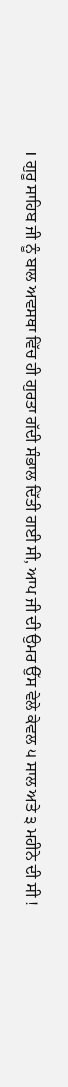। ਗੁਰੂ ਸਾਹਿਬ ਜੀ ਨੂੰ ਬਾਲ ਅਵਸਥਾ ਵਿੱਚ ਹੀ ਗੁਰਤਾ ਗੱਦੀ ਸੰਭਾਲ ਦਿੱਤੀ ਗਈ ਸੀ, ਆਪ ਜੀ ਦੀ ਉਮਰ ਉੱਸ ਵੇਲੇ ਕੇਵਲ ੫ ਸਾਲ ਅਤੇ ੩ ਮਹੀਨੇ ਦੀ ਸੀ !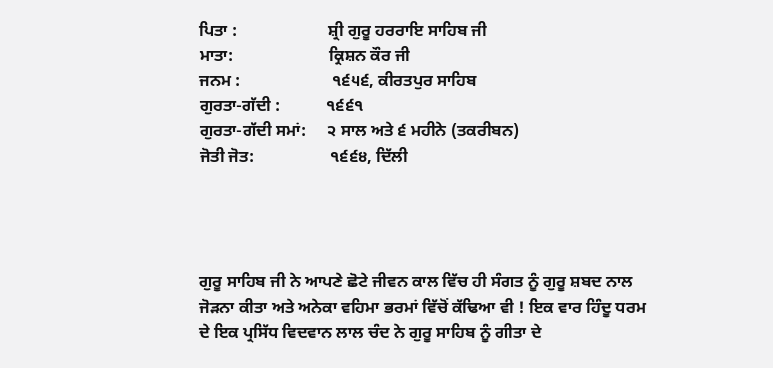ਪਿਤਾ :                      ਸ਼੍ਰੀ ਗੁਰੂ ਹਰਰਾਇ ਸਾਹਿਬ ਜੀ
ਮਾਤਾ:                       ਕ੍ਰਿਸ਼ਨ ਕੌਰ ਜੀ
ਜਨਮ :                      ੧੬੫੬, ਕੀਰਤਪੁਰ ਸਾਹਿਬ
ਗੁਰਤਾ-ਗੱਦੀ :           ੧੬੬੧
ਗੁਰਤਾ-ਗੱਦੀ ਸਮਾਂ:     ੨ ਸਾਲ ਅਤੇ ੬ ਮਹੀਨੇ (ਤਕਰੀਬਨ)
ਜੋਤੀ ਜੋਤ:                  ੧੬੬੪, ਦਿੱਲੀ




ਗੁਰੂ ਸਾਹਿਬ ਜੀ ਨੇ ਆਪਣੇ ਛੋਟੇ ਜੀਵਨ ਕਾਲ ਵਿੱਚ ਹੀ ਸੰਗਤ ਨੂੰ ਗੁਰੂ ਸ਼ਬਦ ਨਾਲ ਜੋੜਨਾ ਕੀਤਾ ਅਤੇ ਅਨੇਕਾ ਵਹਿਮਾ ਭਰਮਾਂ ਵਿੱਚੋਂ ਕੱਢਿਆ ਵੀ ! ਇਕ ਵਾਰ ਹਿੰਦੂ ਧਰਮ ਦੇ ਇਕ ਪ੍ਰਸਿੱਧ ਵਿਦਵਾਨ ਲਾਲ ਚੰਦ ਨੇ ਗੁਰੂ ਸਾਹਿਬ ਨੂੰ ਗੀਤਾ ਦੇ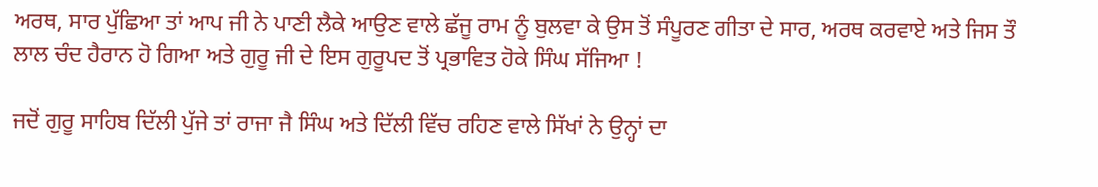ਅਰਥ, ਸਾਰ ਪੁੱਛਿਆ ਤਾਂ ਆਪ ਜੀ ਨੇ ਪਾਣੀ ਲੈਕੇ ਆਉਣ ਵਾਲੇ ਛੱਜੂ ਰਾਮ ਨੂੰ ਬੁਲਵਾ ਕੇ ਉਸ ਤੋਂ ਸੰਪੂਰਣ ਗੀਤਾ ਦੇ ਸਾਰ, ਅਰਥ ਕਰਵਾਏ ਅਤੇ ਜਿਸ ਤੌ ਲਾਲ ਚੰਦ ਹੈਰਾਨ ਹੋ ਗਿਆ ਅਤੇ ਗੁਰੂ ਜੀ ਦੇ ਇਸ ਗੁਰੂਪਦ ਤੋਂ ਪ੍ਰਭਾਵਿਤ ਹੋਕੇ ਸਿੰਘ ਸੱਜਿਆ !

ਜਦੋਂ ਗੁਰੂ ਸਾਹਿਬ ਦਿੱਲੀ ਪੁੱਜੇ ਤਾਂ ਰਾਜਾ ਜੈ ਸਿੰਘ ਅਤੇ ਦਿੱਲੀ ਵਿੱਚ ਰਹਿਣ ਵਾਲੇ ਸਿੱਖਾਂ ਨੇ ਉਨ੍ਹਾਂ ਦਾ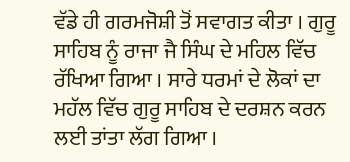ਵੱਡੇ ਹੀ ਗਰਮਜੋਸ਼ੀ ਤੋਂ ਸਵਾਗਤ ਕੀਤਾ । ਗੁਰੂ ਸਾਹਿਬ ਨੂੰ ਰਾਜਾ ਜੈ ਸਿੰਘ ਦੇ ਮਹਿਲ ਵਿੱਚ ਰੱਖਿਆ ਗਿਆ । ਸਾਰੇ ਧਰਮਾਂ ਦੇ ਲੋਕਾਂ ਦਾ ਮਹੱਲ ਵਿੱਚ ਗੁਰੂ ਸਾਹਿਬ ਦੇ ਦਰਸ਼ਨ ਕਰਨ ਲਈ ਤਾਂਤਾ ਲੱਗ ਗਿਆ ।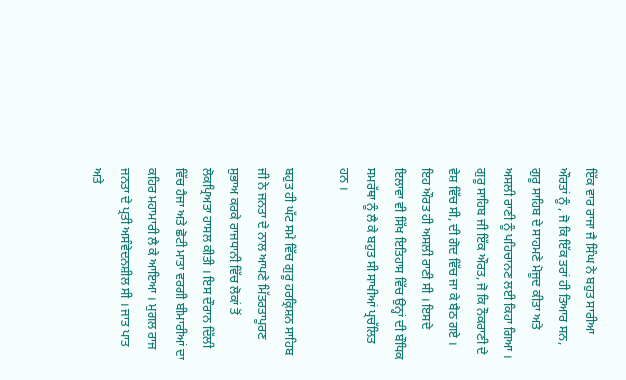ਇੱਕ ਵਾਰ ਰਾਜਾ ਜੈ ਸਿੰਘ ਨੇ ਬਹੁਤ ਸਾਰੀਆ ਔਰਤਾਂ ਨੂੰ , ਜੋ ਕਿ ਇੱਕ ਤਰਾਂ ਹੀ ਤਿਆਰ ਸਨ, ਗੁਰੂ ਸਾਹਿਬ ਦੇ ਸਾਹਮਣੇ ਮੋਜੂਦ ਕੀਤਾ ਅਤੇ ਅਸਲੀ ਰਾਣੀ ਨੂੰ ਪਹਿਚਾਨਣ ਲਈ ਕਿਹਾ ਗਿਆ । ਗੁਰੂ ਸਾਹਿਬ ਜੀ ਇੱਕ ਔਰਤ, ਜੋ ਕਿ ਨੌਕਰਾਣੀ ਦੇ ਵੇਸ਼ ਵਿੱਚ ਸੀ, ਦੀ ਗੋਦ ਵਿੱਚ ਜਾ ਕੇ ਬੈਠ ਗਏ । ਇਹ ਔਰਤ ਹੀ ਅਸਲੀ ਰਾਣੀ ਸੀ । ਇਸਦੇ ਇਲਾਵਾ ਵੀ ਸਿੱਖ ਇਤਿਹਾਸ ਵਿੱਚ ਉਨ੍ਹਾਂ ਦੀ ਬੌਧਿਕ ਸਮਰੱਥਾ ਨੂੰ ਲੈ ਕੇ ਬਹੁਤ ਸੀ ਸਾਖੀਆਂ ਪ੍ਰਚੱਲਿਤ ਹਨ ।

ਬਹੁਤ ਹੀ ਘੱਟ ਸਮੇ ਵਿੱਚ ਗੁਰੂ ਹਰਕ੍ਰਿਸ਼ਨ ਸਾਹਿਬ ਜੀ ਨੇ ਜਨਤਾ ਦੇ ਨਾਲ ਆਪਣੇ ਮਿੱਤਰਤਾਪੂਰਣ ਸੁਭਾਅ ਕਰਕੇ ਰਾਜਧਾਨੀ ਵਿੱਚ ਲੋਕਾਂ ਤੋਂ ਲੋਕਪ੍ਰਿਅਤਾ ਹਾਸਲ ਕੀਤੀ । ਇਸ ਦੌਰਾਨ ਦਿੱਲੀ ਵਿੱਚ ਹੈਜਾ ਅਤੇ ਛੋਟੀ ਮਾਤਾ ਵਰਗੀ ਬੀਮਾਰੀਆਂ ਦਾ ਕਹਿਰ ਮਹਾਮਾਰੀ ਲੈ ਕੇ ਆਇਆ । ਮੁਗਲ ਰਾਜ ਜਨਤਾ ਦੇ ਪ੍ਰਤੀ ਅਸੰਵੇਦਨਸ਼ੀਲ ਸੀ । ਜਾਤ ਪਾਤ ਅਤੇ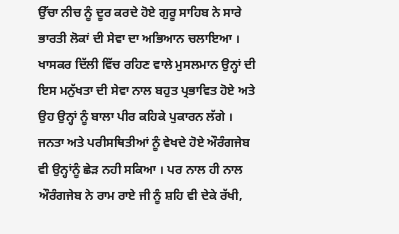ਉੱਚਾ ਨੀਚ ਨੂੰ ਦੂਰ ਕਰਦੇ ਹੋਏ ਗੁਰੂ ਸਾਹਿਬ ਨੇ ਸਾਰੇ ਭਾਰਤੀ ਲੋਕਾਂ ਦੀ ਸੇਵਾ ਦਾ ਅਭਿਆਨ ਚਲਾਇਆ । ਖਾਸਕਰ ਦਿੱਲੀ ਵਿੱਚ ਰਹਿਣ ਵਾਲੇ ਮੁਸਲਮਾਨ ਉਨ੍ਹਾਂ ਦੀ ਇਸ ਮਨੁੱਖਤਾ ਦੀ ਸੇਵਾ ਨਾਲ ਬਹੁਤ ਪ੍ਰਭਾਵਿਤ ਹੋਏ ਅਤੇ ਉਹ ਉਨ੍ਹਾਂ ਨੂੰ ਬਾਲਾ ਪੀਰ ਕਹਿਕੇ ਪੁਕਾਰਨ ਲੱਗੇ । ਜਨਤਾ ਅਤੇ ਪਰੀਸਥਿਤੀਆਂ ਨੂੰ ਵੇਖਦੇ ਹੋਏ ਔਰੰਗਜੇਬ ਵੀ ਉਨ੍ਹਾਂਨੂੰ ਛੇੜ ਨਹੀ ਸਕਿਆ । ਪਰ ਨਾਲ ਹੀ ਨਾਲ ਔਰੰਗਜੇਬ ਨੇ ਰਾਮ ਰਾਏ ਜੀ ਨੂੰ ਸ਼ਹਿ ਵੀ ਦੇਕੇ ਰੱਖੀ,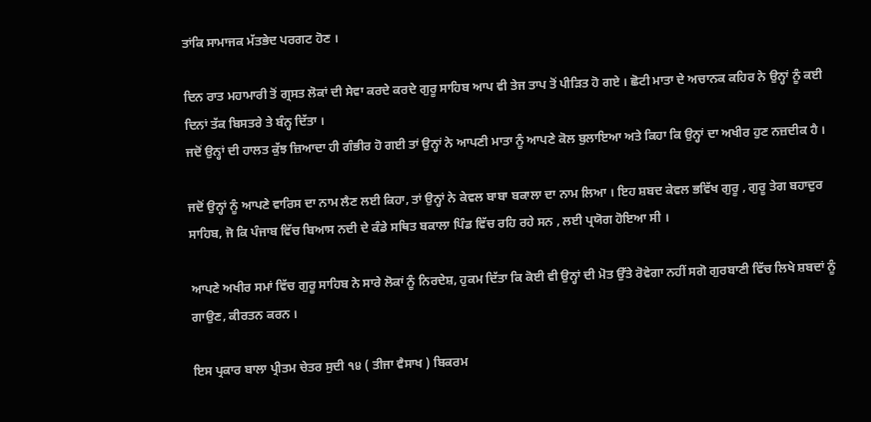ਤਾਂਕਿ ਸਾਮਾਜਕ ਮੱਤਭੇਦ ਪਰਗਟ ਹੋਣ ।

ਦਿਨ ਰਾਤ ਮਹਾਮਾਰੀ ਤੋਂ ਗ੍ਰਸਤ ਲੋਕਾਂ ਦੀ ਸੇਵਾ ਕਰਦੇ ਕਰਦੇ ਗੁਰੂ ਸਾਹਿਬ ਆਪ ਵੀ ਤੇਜ ਤਾਪ ਤੋਂ ਪੀਡ਼ਿਤ ਹੋ ਗਏ । ਛੋਟੀ ਮਾਤਾ ਦੇ ਅਚਾਨਕ ਕਹਿਰ ਨੇ ਉਨ੍ਹਾਂ ਨੂੰ ਕਈ ਦਿਨਾਂ ਤੱਕ ਬਿਸਤਰੇ ਤੇ ਬੰਨ੍ਹ ਦਿੱਤਾ ।
ਜਦੋਂ ਉਨ੍ਹਾਂ ਦੀ ਹਾਲਤ ਕੁੱਝ ਜ਼ਿਆਦਾ ਹੀ ਗੰਭੀਰ ਹੋ ਗਈ ਤਾਂ ਉਨ੍ਹਾਂ ਨੇ ਆਪਣੀ ਮਾਤਾ ਨੂੰ ਆਪਣੇ ਕੋਲ ਬੁਲਾਇਆ ਅਤੇ ਕਿਹਾ ਕਿ ਉਨ੍ਹਾਂ ਦਾ ਅਖੀਰ ਹੁਣ ਨਜ਼ਦੀਕ ਹੈ ।

ਜਦੋਂ ਉਨ੍ਹਾਂ ਨੂੰ ਆਪਣੇ ਵਾਰਿਸ ਦਾ ਨਾਮ ਲੈਣ ਲਈ ਕਿਹਾ, ਤਾਂ ਉਨ੍ਹਾਂ ਨੇ ਕੇਵਲ ਬਾਬਾ ਬਕਾਲਾ ਦਾ ਨਾਮ ਲਿਆ । ਇਹ ਸ਼ਬਦ ਕੇਵਲ ਭਵਿੱਖ ਗੁਰੂ , ਗੁਰੂ ਤੇਗ ਬਹਾਦੁਰ ਸਾਹਿਬ, ਜੋ ਕਿ ਪੰਜਾਬ ਵਿੱਚ ਬਿਆਸ ਨਦੀ ਦੇ ਕੰਡੇ ਸਥਿਤ ਬਕਾਲਾ ਪਿੰਡ ਵਿੱਚ ਰਹਿ ਰਹੇ ਸਨ , ਲਈ ਪ੍ਰਯੋਗ ਹੋਇਆ ਸੀ ।

ਆਪਣੇ ਅਖੀਰ ਸਮਾਂ ਵਿੱਚ ਗੁਰੂ ਸਾਹਿਬ ਨੇ ਸਾਰੇ ਲੋਕਾਂ ਨੂੰ ਨਿਰਦੇਸ਼, ਹੁਕਮ ਦਿੱਤਾ ਕਿ ਕੋਈ ਵੀ ਉਨ੍ਹਾਂ ਦੀ ਮੋਤ ਉੱਤੇ ਰੋਵੇਗਾ ਨਹੀਂ ਸਗੋ ਗੁਰਬਾਣੀ ਵਿੱਚ ਲਿਖੇ ਸ਼ਬਦਾਂ ਨੂੰ ਗਾਉਣ, ਕੀਰਤਨ ਕਰਨ ।

ਇਸ ਪ੍ਰਕਾਰ ਬਾਲਾ ਪ੍ਰੀਤਮ ਚੇਤਰ ਸੁਦੀ ੧੪ ( ਤੀਜਾ ਵੈਸਾਖ ) ਬਿਕਰਮ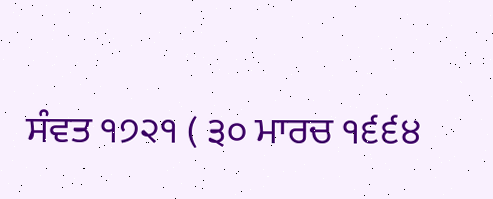ਸੰਵਤ ੧੭੨੧ ( ੩੦ ਮਾਰਚ ੧੬੬੪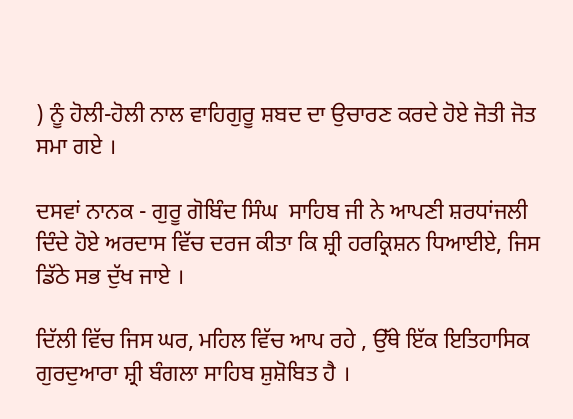) ਨੂੰ ਹੋਲੀ-ਹੋਲੀ ਨਾਲ ਵਾਹਿਗੁਰੂ ਸ਼ਬਦ ਦਾ ਉਚਾਰਣ ਕਰਦੇ ਹੋਏ ਜੋਤੀ ਜੋਤ ਸਮਾ ਗਏ ।

ਦਸਵਾਂ ਨਾਨਕ - ਗੁਰੂ ਗੋਬਿੰਦ ਸਿੰਘ  ਸਾਹਿਬ ਜੀ ਨੇ ਆਪਣੀ ਸ਼ਰਧਾਂਜਲੀ ਦਿੰਦੇ ਹੋਏ ਅਰਦਾਸ ਵਿੱਚ ਦਰਜ ਕੀਤਾ ਕਿ ਸ਼੍ਰੀ ਹਰਕ੍ਰਿਸ਼ਨ ਧਿਆਈਏ, ਜਿਸ ਡਿੱਠੇ ਸਭ ਦੁੱਖ ਜਾਏ ।

ਦਿੱਲੀ ਵਿੱਚ ਜਿਸ ਘਰ, ਮਹਿਲ ਵਿੱਚ ਆਪ ਰਹੇ , ਉੱਥੇ ਇੱਕ ਇਤਿਹਾਸਿਕ ਗੁਰਦੁਆਰਾ ਸ਼੍ਰੀ ਬੰਗਲਾ ਸਾਹਿਬ ਸ਼ੁਸ਼ੋਬਿਤ ਹੈ ।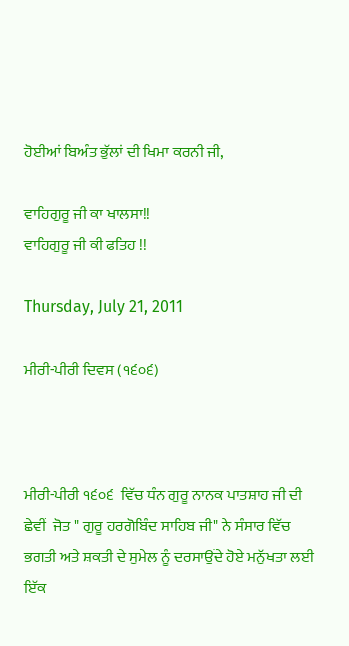ਹੋਈਆਂ ਬਿਅੰਤ ਭੁੱਲਾਂ ਦੀ ਖਿਮਾ ਕਰਨੀ ਜੀ,

ਵਾਹਿਗੁਰੂ ਜੀ ਕਾ ਖਾਲਸਾ!!
ਵਾਹਿਗੁਰੂ ਜੀ ਕੀ ਫਤਿਹ !!

Thursday, July 21, 2011

ਮੀਰੀ-ਪੀਰੀ ਦਿਵਸ (੧੬੦੬)



ਮੀਰੀ-ਪੀਰੀ ੧੬੦੬  ਵਿੱਚ ਧੰਨ ਗੁਰੂ ਨਾਨਕ ਪਾਤਸ਼ਾਹ ਜੀ ਦੀ ਛੇਵੀਂ  ਜੋਤ " ਗੁਰੂ ਹਰਗੋਬਿੰਦ ਸਾਹਿਬ ਜੀ" ਨੇ ਸੰਸਾਰ ਵਿੱਚ ਭਗਤੀ ਅਤੇ ਸ਼ਕਤੀ ਦੇ ਸੁਮੇਲ ਨੂੰ ਦਰਸਾਉਂਦੇ ਹੋਏ ਮਨੁੱਖਤਾ ਲਈ ਇੱਕ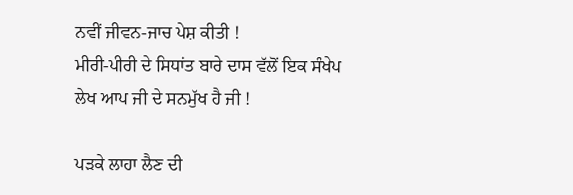ਨਵੀਂ ਜੀਵਨ-ਜਾਚ ਪੇਸ਼ ਕੀਤੀ !
ਮੀਰੀ-ਪੀਰੀ ਦੇ ਸਿਧਾਂਤ ਬਾਰੇ ਦਾਸ ਵੱਲੋਂ ਇਕ ਸੰਖੇਪ ਲੇਖ ਆਪ ਜੀ ਦੇ ਸਨਮੁੱਖ ਹੈ ਜੀ !

ਪੜਕੇ ਲਾਹਾ ਲੈਣ ਦੀ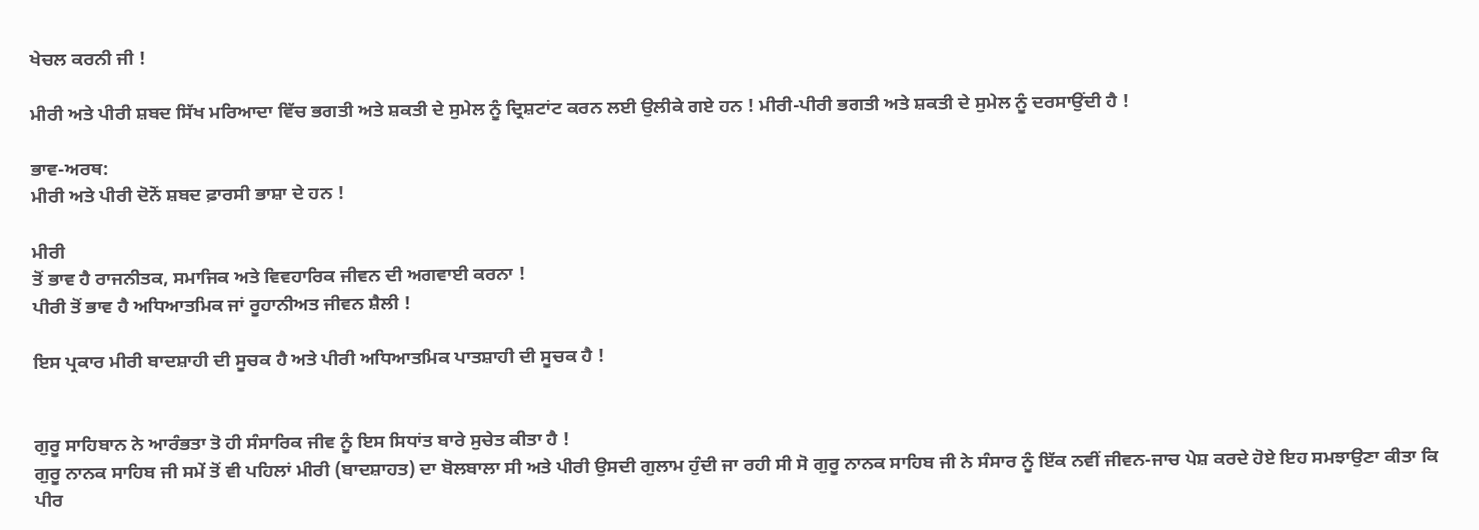ਖੇਚਲ ਕਰਨੀ ਜੀ !

ਮੀਰੀ ਅਤੇ ਪੀਰੀ ਸ਼ਬਦ ਸਿੱਖ ਮਰਿਆਦਾ ਵਿੱਚ ਭਗਤੀ ਅਤੇ ਸ਼ਕਤੀ ਦੇ ਸੁਮੇਲ ਨੂੰ ਦ੍ਰਿਸ਼ਟਾਂਟ ਕਰਨ ਲਈ ਉਲੀਕੇ ਗਏ ਹਨ ! ਮੀਰੀ-ਪੀਰੀ ਭਗਤੀ ਅਤੇ ਸ਼ਕਤੀ ਦੇ ਸੁਮੇਲ ਨੂੰ ਦਰਸਾਉਂਦੀ ਹੈ !

ਭਾਵ-ਅਰਥ:
ਮੀਰੀ ਅਤੇ ਪੀਰੀ ਦੋਨੋਂ ਸ਼ਬਦ ਫ਼ਾਰਸੀ ਭਾਸ਼ਾ ਦੇ ਹਨ !

ਮੀਰੀ
ਤੋਂ ਭਾਵ ਹੈ ਰਾਜਨੀਤਕ, ਸਮਾਜਿਕ ਅਤੇ ਵਿਵਹਾਰਿਕ ਜੀਵਨ ਦੀ ਅਗਵਾਈ ਕਰਨਾ !
ਪੀਰੀ ਤੋਂ ਭਾਵ ਹੈ ਅਧਿਆਤਮਿਕ ਜਾਂ ਰੂਹਾਨੀਅਤ ਜੀਵਨ ਸ਼ੈਲੀ !

ਇਸ ਪ੍ਰਕਾਰ ਮੀਰੀ ਬਾਦਸ਼ਾਹੀ ਦੀ ਸੂਚਕ ਹੈ ਅਤੇ ਪੀਰੀ ਅਧਿਆਤਮਿਕ ਪਾਤਸ਼ਾਹੀ ਦੀ ਸੂਚਕ ਹੈ !


ਗੁਰੂ ਸਾਹਿਬਾਨ ਨੇ ਆਰੰਭਤਾ ਤੋ ਹੀ ਸੰਸਾਰਿਕ ਜੀਵ ਨੂੰ ਇਸ ਸਿਧਾਂਤ ਬਾਰੇ ਸੁਚੇਤ ਕੀਤਾ ਹੈ !
ਗੁਰੂ ਨਾਨਕ ਸਾਹਿਬ ਜੀ ਸਮੇਂ ਤੋਂ ਵੀ ਪਹਿਲਾਂ ਮੀਰੀ (ਬਾਦਸ਼ਾਹਤ) ਦਾ ਬੋਲਬਾਲਾ ਸੀ ਅਤੇ ਪੀਰੀ ਉਸਦੀ ਗੁਲਾਮ ਹੁੰਦੀ ਜਾ ਰਹੀ ਸੀ ਸੋ ਗੁਰੂ ਨਾਨਕ ਸਾਹਿਬ ਜੀ ਨੇ ਸੰਸਾਰ ਨੂੰ ਇੱਕ ਨਵੀਂ ਜੀਵਨ-ਜਾਚ ਪੇਸ਼ ਕਰਦੇ ਹੋਏ ਇਹ ਸਮਝਾਉਣਾ ਕੀਤਾ ਕਿ ਪੀਰ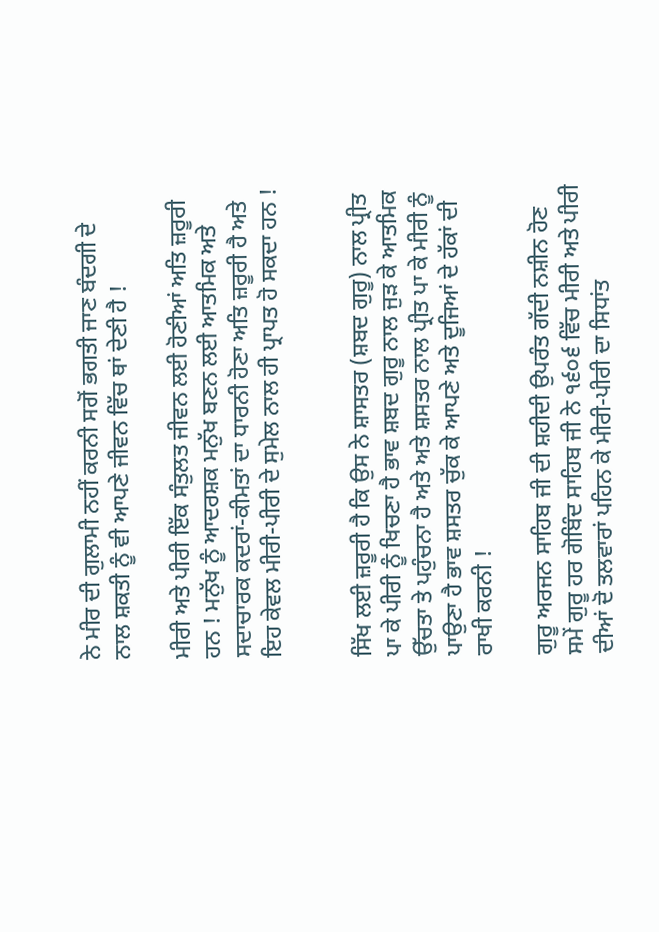ਨੇ ਮੀਰ ਦੀ ਗੁਲਾਮੀ ਨਹੀਂ ਕਰਨੀ ਸਗੋਂ ਭਗਤੀ ਜਾਣ ਬੰਦਗੀ ਦੇ ਨਾਲ ਸ਼ਕਤੀ ਨੂੰ ਵੀ ਆਪਣੇ ਜੀਵਨ ਵਿੱਚ ਥਾਂ ਦੇਣੀ ਹੈ !

ਮੀਰੀ ਅਤੇ ਪੀਰੀ ਇੱਕ ਸੰਤੁਲਤ ਜੀਵਨ ਲਈ ਹੋਣੀਆਂ ਅਤਿ ਜ਼ਰੂਰੀ ਹਨ ! ਮਨੁੱਖ ਨੂੰ ਆਦਰਸ਼ਕ ਮਨੁੱਖ ਬਣਨ ਲਈ ਆਤਮਿਕ ਅਤੇ ਸਦਾਚਾਰਕ ਕਦਰਾਂ-ਕੀਮਤਾਂ ਦਾ ਧਾਰਨੀ ਹੋਣਾ ਅਤਿ ਜ਼ਰੂਰੀ ਹੈ ਅਤੇ ਇਹ ਕੇਵਲ ਮੀਰੀ-ਪੀਰੀ ਦੇ ਸੁਮੇਲ ਨਾਲ ਹੀ ਪ੍ਰਾਪਤ ਹੋ ਸਕਦਾ ਹਨ !


ਸਿੱਖ ਲਈ ਜ਼ਰੂਰੀ ਹੈ ਕਿ ਉਸ ਨੇ ਸ਼ਾਸਤਰ (ਸ਼ਬਦ ਗੁਰੂ) ਨਾਲ ਪ੍ਰੀਤ ਪਾ ਕੇ ਪੀਰੀ ਨੂੰ ਖਿਚਣਾ ਹੈ ਭਾਵ ਸ਼ਬਦ ਗੁਰੂ ਨਾਲ ਜੁੜ ਕੇ ਆਤਮਿਕ ਉੱਚਤਾ ਤੇ ਪਹੁੰਚਨਾ ਹੈ ਅਤੇ ਅਤੇ ਸ਼ਸਤਰ ਨਾਲ ਪ੍ਰੀਤ ਪਾ ਕੇ ਮੀਰੀ ਨੂੰ ਪਾਉਣਾ ਹੈ ਭਾਵ ਸ਼ਸਤਰ ਚੁੱਕ ਕੇ ਆਪਣੇ ਅਤੇ ਦੂਜਿਆਂ ਦੇ ਹੱਕਾਂ ਦੀ ਰਾਖੀ ਕਰਨੀ !

ਗੁਰੂ ਅਰਜਨ ਸਾਹਿਬ ਜੀ ਦੀ ਸ਼ਹੀਦੀ ਉਪਰੰਤ ਗੱਦੀ ਨਸ਼ੀਨ ਹੋਣ ਸਮੇਂ ਗੁਰੂ ਹਰ ਗੋਬਿੰਦ ਸਾਹਿਬ ਜੀ ਨੇ ੧੬੦੬ ਵਿੱਚ ਮੀਰੀ ਅਤੇ ਪੀਰੀ ਦੀਆਂ ਦੋ ਤਲਵਾਰਾਂ ਪਹਿਨ ਕੇ ਮੀਰੀ-ਪੀਰੀ ਦਾ ਸਿਧਾਂਤ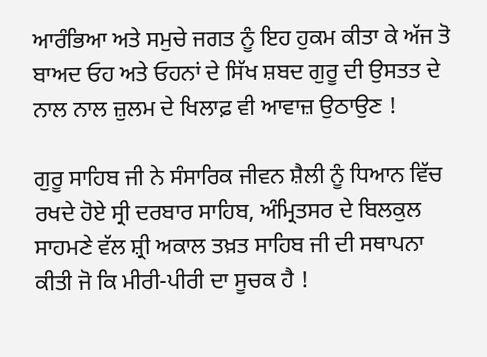ਆਰੰਭਿਆ ਅਤੇ ਸਮੁਚੇ ਜਗਤ ਨੂੰ ਇਹ ਹੁਕਮ ਕੀਤਾ ਕੇ ਅੱਜ ਤੋ ਬਾਅਦ ਓਹ ਅਤੇ ਓਹਨਾਂ ਦੇ ਸਿੱਖ ਸ਼ਬਦ ਗੁਰੂ ਦੀ ਉਸਤਤ ਦੇ ਨਾਲ ਨਾਲ ਜ਼ੁਲਮ ਦੇ ਖਿਲਾਫ਼ ਵੀ ਆਵਾਜ਼ ਉਠਾਉਣ !

ਗੁਰੂ ਸਾਹਿਬ ਜੀ ਨੇ ਸੰਸਾਰਿਕ ਜੀਵਨ ਸ਼ੈਲੀ ਨੂੰ ਧਿਆਨ ਵਿੱਚ ਰਖਦੇ ਹੋਏ ਸ੍ਰੀ ਦਰਬਾਰ ਸਾਹਿਬ, ਅੰਮ੍ਰਿਤਸਰ ਦੇ ਬਿਲਕੁਲ ਸਾਹਮਣੇ ਵੱਲ ਸ਼੍ਰੀ ਅਕਾਲ ਤਖ਼ਤ ਸਾਹਿਬ ਜੀ ਦੀ ਸਥਾਪਨਾ ਕੀਤੀ ਜੋ ਕਿ ਮੀਰੀ-ਪੀਰੀ ਦਾ ਸੂਚਕ ਹੈ !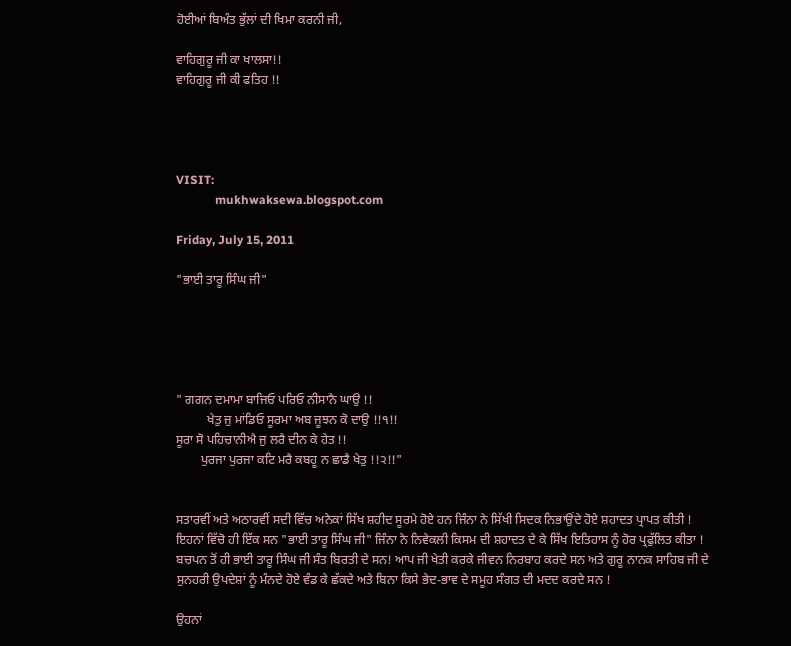ਹੋਈਆਂ ਬਿਅੰਤ ਭੁੱਲਾਂ ਦੀ ਖਿਮਾ ਕਰਨੀ ਜੀ,

ਵਾਹਿਗੁਰੂ ਜੀ ਕਾ ਖਾਲਸਾ!!
ਵਾਹਿਗੁਰੂ ਜੀ ਕੀ ਫਤਿਹ !!




VISIT:
             mukhwaksewa.blogspot.com

Friday, July 15, 2011

"ਭਾਈ ਤਾਰੂ ਸਿੰਘ ਜੀ"





" ਗਗਨ ਦਮਾਮਾ ਬਾਜਿਓ ਪਰਿਓ ਨੀਸਾਨੈ ਘਾਉ !!
          ਖੇਤੁ ਜੁ ਮਾਂਡਿਓ ਸੂਰਮਾ ਅਬ ਜੂਝਨ ਕੋ ਦਾਉ !!੧!!
ਸੂਰਾ ਸੋ ਪਹਿਚਾਨੀਐ ਜੁ ਲਰੈ ਦੀਨ ਕੇ ਹੇਤ !!
        ਪੁਰਜਾ ਪੁਰਜਾ ਕਟਿ ਮਰੈ ਕਬਹੂ ਨ ਛਾਡੈ ਖੇਤੁ !!੨!!"


ਸਤਾਰਵੀਂ ਅਤੇ ਅਠਾਰਵੀਂ ਸਦੀ ਵਿੱਚ ਅਨੇਕਾਂ ਸਿੱਖ ਸ਼ਹੀਦ ਸੂਰਮੇ ਹੋਏ ਹਨ ਜਿੰਨਾ ਨੇ ਸਿੱਖੀ ਸਿਦਕ ਨਿਭਾਉਂਦੇ ਹੋਏ ਸ਼ਹਾਦਤ ਪ੍ਰਾਪਤ ਕੀਤੀ !
ਇਹਨਾਂ ਵਿੱਚੋ ਹੀ ਇੱਕ ਸਨ "ਭਾਈ ਤਾਰੂ ਸਿੰਘ ਜੀ" ਜਿੰਨਾ ਨੇ ਨਿਵੇਕਲੀ ਕਿਸਮ ਦੀ ਸ਼ਹਾਦਤ ਦੇ ਕੇ ਸਿੱਖ ਇਤਿਹਾਸ ਨੂੰ ਹੋਰ ਪ੍ਰਫੁੱਲਿਤ ਕੀਤਾ !
ਬਚਪਨ ਤੋਂ ਹੀ ਭਾਈ ਤਾਰੂ ਸਿੰਘ ਜੀ ਸੰਤ ਬਿਰਤੀ ਦੇ ਸਨ! ਆਪ ਜੀ ਖੇਤੀ ਕਰਕੇ ਜੀਵਨ ਨਿਰਬਾਹ ਕਰਦੇ ਸਨ ਅਤੇ ਗੁਰੂ ਨਾਨਕ ਸਾਹਿਬ ਜੀ ਦੇ ਸੁਨਹਰੀ ਉਪਦੇਸ਼ਾਂ ਨੂੰ ਮੰਨਦੇ ਹੋਏ ਵੰਡ ਕੇ ਛੱਕਦੇ ਅਤੇ ਬਿਨਾ ਕਿਸੇ ਭੇਦ-ਭਾਵ ਦੇ ਸਮੂਹ ਸੰਗਤ ਦੀ ਮਦਦ ਕਰਦੇ ਸਨ !

ਉਹਨਾਂ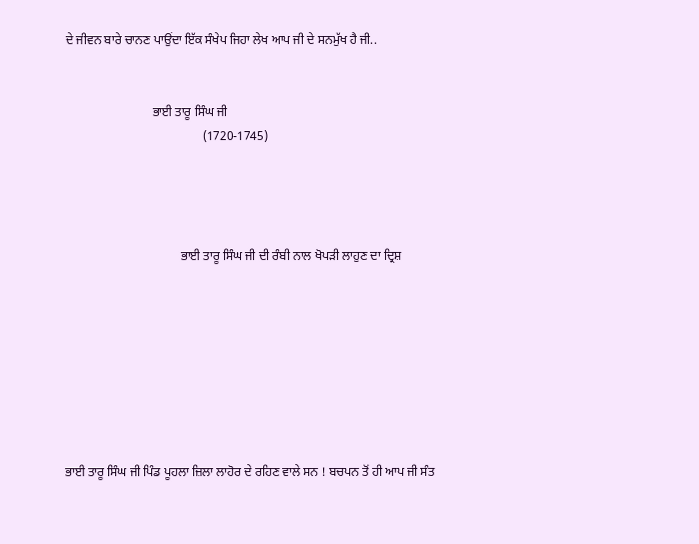ਦੇ ਜੀਵਨ ਬਾਰੇ ਚਾਨਣ ਪਾਉਂਦਾ ਇੱਕ ਸੰਖੇਪ ਜਿਹਾ ਲੇਖ ਆਪ ਜੀ ਦੇ ਸਨਮੁੱਖ ਹੈ ਜੀ..


                            ਭਾਈ ਤਾਰੂ ਸਿੰਘ ਜੀ
                                            (1720-1745)




                                     ਭਾਈ ਤਾਰੂ ਸਿੰਘ ਜੀ ਦੀ ਰੰਬੀ ਨਾਲ ਖੋਪੜੀ ਲਾਹੁਣ ਦਾ ਦ੍ਰਿਸ਼








ਭਾਈ ਤਾਰੂ ਸਿੰਘ ਜੀ ਪਿੰਡ ਪੂਹਲਾ ਜ਼ਿਲਾ ਲਾਹੋਰ ਦੇ ਰਹਿਣ ਵਾਲੇ ਸਨ ! ਬਚਪਨ ਤੋਂ ਹੀ ਆਪ ਜੀ ਸੰਤ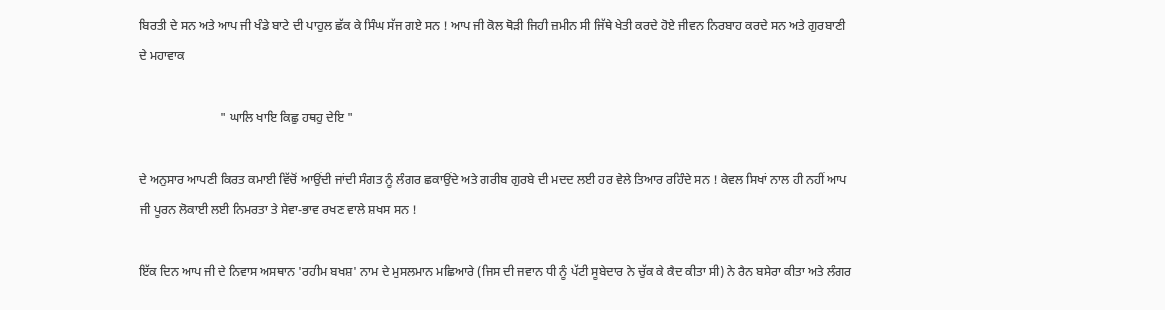ਬਿਰਤੀ ਦੇ ਸਨ ਅਤੇ ਆਪ ਜੀ ਖੰਡੇ ਬਾਟੇ ਦੀ ਪਾਹੁਲ ਛੱਕ ਕੇ ਸਿੰਘ ਸੱਜ ਗਏ ਸਨ ! ਆਪ ਜੀ ਕੋਲ ਥੋੜੀ ਜਿਹੀ ਜ਼ਮੀਨ ਸੀ ਜਿੱਥੇ ਖੇਤੀ ਕਰਦੇ ਹੋਏ ਜੀਵਨ ਨਿਰਬਾਹ ਕਰਦੇ ਸਨ ਅਤੇ ਗੁਰਬਾਣੀ ਦੇ ਮਹਾਵਾਕ

                          " ਘਾਲਿ ਖਾਇ ਕਿਛੁ ਹਥਹੁ ਦੇਇ "

ਦੇ ਅਨੁਸਾਰ ਆਪਣੀ ਕਿਰਤ ਕਮਾਈ ਵਿੱਚੋਂ ਆਉਂਦੀ ਜਾਂਦੀ ਸੰਗਤ ਨੂੰ ਲੰਗਰ ਛਕਾਉਂਦੇ ਅਤੇ ਗਰੀਬ ਗੁਰਬੇ ਦੀ ਮਦਦ ਲਈ ਹਰ ਵੇਲੇ ਤਿਆਰ ਰਹਿੰਦੇ ਸਨ ! ਕੇਵਲ ਸਿਖਾਂ ਨਾਲ ਹੀ ਨਹੀਂ ਆਪ ਜੀ ਪੂਰਨ ਲੋਕਾਈ ਲਈ ਨਿਮਰਤਾ ਤੇ ਸੇਵਾ-ਭਾਵ ਰਖਣ ਵਾਲੇ ਸ਼ਖਸ ਸਨ !

ਇੱਕ ਦਿਨ ਆਪ ਜੀ ਦੇ ਨਿਵਾਸ ਅਸਥਾਨ 'ਰਹੀਮ ਬਖਸ਼' ਨਾਮ ਦੇ ਮੁਸਲਮਾਨ ਮਛਿਆਰੇ (ਜਿਸ ਦੀ ਜਵਾਨ ਧੀ ਨੂੰ ਪੱਟੀ ਸੂਬੇਦਾਰ ਨੇ ਚੁੱਕ ਕੇ ਕੈਦ ਕੀਤਾ ਸੀ) ਨੇ ਰੈਨ ਬਸੇਰਾ ਕੀਤਾ ਅਤੇ ਲੰਗਰ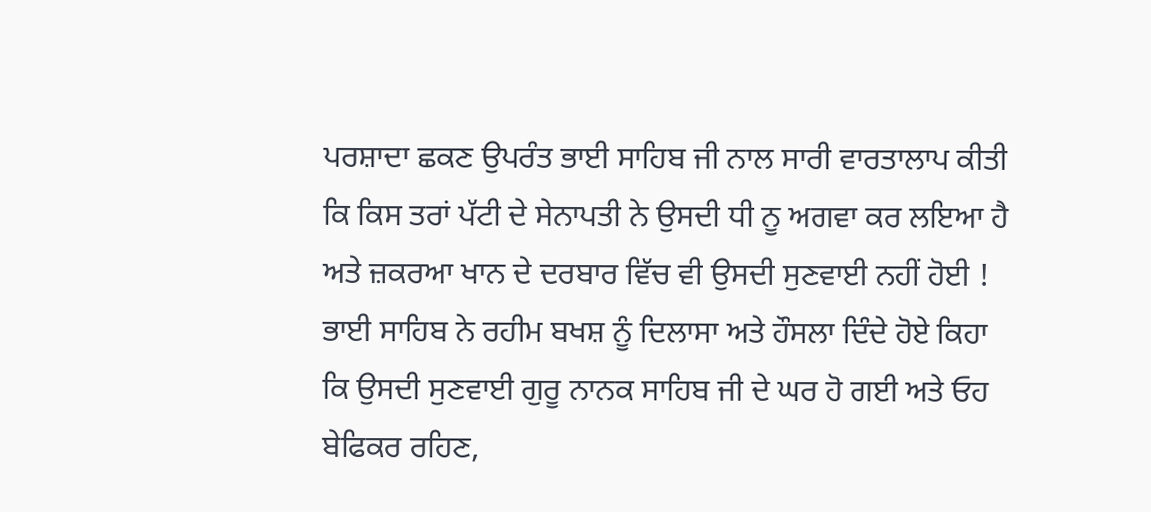ਪਰਸ਼ਾਦਾ ਛਕਣ ਉਪਰੰਤ ਭਾਈ ਸਾਹਿਬ ਜੀ ਨਾਲ ਸਾਰੀ ਵਾਰਤਾਲਾਪ ਕੀਤੀ ਕਿ ਕਿਸ ਤਰਾਂ ਪੱਟੀ ਦੇ ਸੇਨਾਪਤੀ ਨੇ ਉਸਦੀ ਧੀ ਨੂ ਅਗਵਾ ਕਰ ਲਇਆ ਹੈ ਅਤੇ ਜ਼ਕਰਆ ਖਾਨ ਦੇ ਦਰਬਾਰ ਵਿੱਚ ਵੀ ਉਸਦੀ ਸੁਣਵਾਈ ਨਹੀਂ ਹੋਈ ! ਭਾਈ ਸਾਹਿਬ ਨੇ ਰਹੀਮ ਬਖਸ਼ ਨੂੰ ਦਿਲਾਸਾ ਅਤੇ ਹੌਸਲਾ ਦਿੰਦੇ ਹੋਏ ਕਿਹਾ ਕਿ ਉਸਦੀ ਸੁਣਵਾਈ ਗੁਰੂ ਨਾਨਕ ਸਾਹਿਬ ਜੀ ਦੇ ਘਰ ਹੋ ਗਈ ਅਤੇ ਓਹ ਬੇਫਿਕਰ ਰਹਿਣ,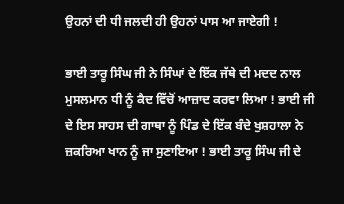ਉਹਨਾਂ ਦੀ ਧੀ ਜਲਦੀ ਹੀ ਉਹਨਾਂ ਪਾਸ ਆ ਜਾਏਗੀ !

ਭਾਈ ਤਾਰੂ ਸਿੰਘ ਜੀ ਨੇ ਸਿੰਘਾਂ ਦੇ ਇੱਕ ਜੱਥੇ ਦੀ ਮਦਦ ਨਾਲ ਮੁਸਲਮਾਨ ਧੀ ਨੂੰ ਕੈਦ ਵਿੱਚੋਂ ਆਜ਼ਾਦ ਕਰਵਾ ਲਿਆ ! ਭਾਈ ਜੀ ਦੇ ਇਸ ਸਾਹਸ ਦੀ ਗਾਥਾ ਨੂੰ ਪਿੰਡ ਦੇ ਇੱਕ ਬੰਦੇ ਖੁਸ਼ਹਾਲਾ ਨੇ ਜ਼ਕਰਿਆ ਖਾਨ ਨੂੰ ਜਾ ਸੁਣਾਇਆ ! ਭਾਈ ਤਾਰੂ ਸਿੰਘ ਜੀ ਦੇ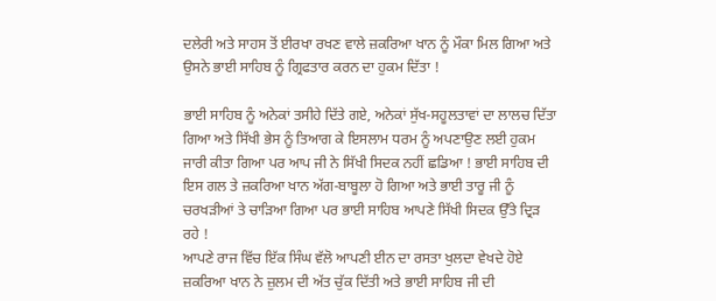ਦਲੇਰੀ ਅਤੇ ਸਾਹਸ ਤੋਂ ਈਰਖਾ ਰਖਣ ਵਾਲੇ ਜ਼ਕਰਿਆ ਖਾਨ ਨੂੰ ਮੌਕਾ ਮਿਲ ਗਿਆ ਅਤੇ ਉਸਨੇ ਭਾਈ ਸਾਹਿਬ ਨੂੰ ਗ੍ਰਿਫਤਾਰ ਕਰਨ ਦਾ ਹੁਕਮ ਦਿੱਤਾ !

ਭਾਈ ਸਾਹਿਬ ਨੂੰ ਅਨੇਕਾਂ ਤਸੀਹੇ ਦਿੱਤੇ ਗਏ, ਅਨੇਕਾਂ ਸੁੱਖ-ਸਹੂਲਤਾਵਾਂ ਦਾ ਲਾਲਚ ਦਿੱਤਾ ਗਿਆ ਅਤੇ ਸਿੱਖੀ ਭੇਸ ਨੂੰ ਤਿਆਗ ਕੇ ਇਸਲਾਮ ਧਰਮ ਨੂੰ ਅਪਣਾਉਣ ਲਈ ਹੁਕਮ ਜਾਰੀ ਕੀਤਾ ਗਿਆ ਪਰ ਆਪ ਜੀ ਨੇ ਸਿੱਖੀ ਸਿਦਕ ਨਹੀਂ ਛਡਿਆ ! ਭਾਈ ਸਾਹਿਬ ਦੀ ਇਸ ਗਲ ਤੇ ਜ਼ਕਰਿਆ ਖਾਨ ਅੱਗ-ਬਾਬੂਲਾ ਹੋ ਗਿਆ ਅਤੇ ਭਾਈ ਤਾਰੂ ਜੀ ਨੂੰ ਚਰਖੜੀਆਂ ਤੇ ਚਾੜਿਆ ਗਿਆ ਪਰ ਭਾਈ ਸਾਹਿਬ ਆਪਣੇ ਸਿੱਖੀ ਸਿਦਕ ਉੱਤੇ ਦ੍ਰਿੜ ਰਹੇ !
ਆਪਣੇ ਰਾਜ ਵਿੱਚ ਇੱਕ ਸਿੰਘ ਵੱਲੋ ਆਪਣੀ ਈਨ ਦਾ ਰਸਤਾ ਖੁਲਦਾ ਵੇਖਦੇ ਹੋਏ ਜ਼ਕਰਿਆ ਖਾਨ ਨੇ ਜ਼ੁਲਮ ਦੀ ਅੱਤ ਚੁੱਕ ਦਿੱਤੀ ਅਤੇ ਭਾਈ ਸਾਹਿਬ ਜੀ ਦੀ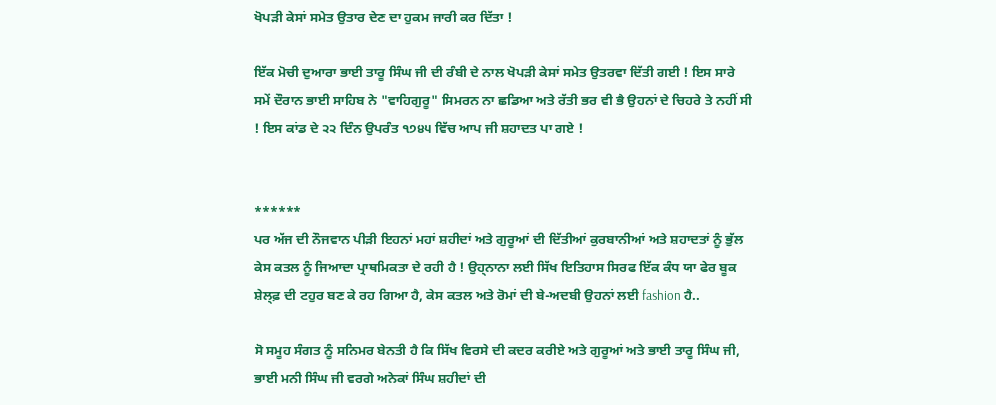ਖੋਪੜੀ ਕੇਸਾਂ ਸਮੇਤ ਉਤਾਰ ਦੇਣ ਦਾ ਹੁਕਮ ਜਾਰੀ ਕਰ ਦਿੱਤਾ !

ਇੱਕ ਮੋਚੀ ਦੁਆਰਾ ਭਾਈ ਤਾਰੂ ਸਿੰਘ ਜੀ ਦੀ ਰੰਬੀ ਦੇ ਨਾਲ ਖੋਪੜੀ ਕੇਸਾਂ ਸਮੇਤ ਉਤਰਵਾ ਦਿੱਤੀ ਗਈ ! ਇਸ ਸਾਰੇ ਸਮੇਂ ਦੌਰਾਨ ਭਾਈ ਸਾਹਿਬ ਨੇ "ਵਾਹਿਗੁਰੂ" ਸਿਮਰਨ ਨਾ ਛਡਿਆ ਅਤੇ ਰੱਤੀ ਭਰ ਵੀ ਭੈ ਉਹਨਾਂ ਦੇ ਚਿਹਰੇ ਤੇ ਨਹੀਂ ਸੀ ! ਇਸ ਕਾਂਡ ਦੇ ੨੨ ਦਿੰਨ ਉਪਰੰਤ ੧੭੪੫ ਵਿੱਚ ਆਪ ਜੀ ਸ਼ਹਾਦਤ ਪਾ ਗਏ !


******
ਪਰ ਅੱਜ ਦੀ ਨੌਜਵਾਨ ਪੀੜੀ ਇਹਨਾਂ ਮਹਾਂ ਸ਼ਹੀਦਾਂ ਅਤੇ ਗੁਰੂਆਂ ਦੀ ਦਿੱਤੀਆਂ ਕੁਰਬਾਨੀਆਂ ਅਤੇ ਸ਼ਹਾਦਤਾਂ ਨੂੰ ਭੁੱਲ ਕੇਸ ਕਤਲ ਨੂੰ ਜਿਆਦਾ ਪ੍ਰਾਥਮਿਕਤਾ ਦੇ ਰਹੀ ਹੈ ! ਉਹ੍ਨਾਨਾ ਲਈ ਸਿੱਖ ਇਤਿਹਾਸ ਸਿਰਫ ਇੱਕ ਕੰਧ ਯਾ ਫੇਰ ਬੂਕ ਸ਼ੇਲ੍ਫ਼ ਦੀ ਟਹੁਰ ਬਣ ਕੇ ਰਹ ਗਿਆ ਹੈ, ਕੇਸ ਕਤਲ ਅਤੇ ਰੋਮਾਂ ਦੀ ਬੇ-ਅਦਬੀ ਉਹਨਾਂ ਲਈ fashion ਹੈ..

ਸੋ ਸਮੂਹ ਸੰਗਤ ਨੂੰ ਸਨਿਮਰ ਬੇਨਤੀ ਹੈ ਕਿ ਸਿੱਖ ਵਿਰਸੇ ਦੀ ਕਦਰ ਕਰੀਏ ਅਤੇ ਗੁਰੂਆਂ ਅਤੇ ਭਾਈ ਤਾਰੂ ਸਿੰਘ ਜੀ, ਭਾਈ ਮਨੀ ਸਿੰਘ ਜੀ ਵਰਗੇ ਅਨੇਕਾਂ ਸਿੰਘ ਸ਼ਹੀਦਾਂ ਦੀ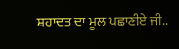ਸ਼ਹਾਦਤ ਦਾ ਮੂਲ ਪਛਾਣੀਏ ਜੀ..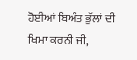ਹੋਈਆਂ ਬਿਅੰਤ ਭੁੱਲਾਂ ਦੀ ਖਿਮਾ ਕਰਨੀ ਜੀ,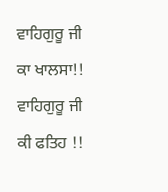ਵਾਹਿਗੁਰੂ ਜੀ ਕਾ ਖਾਲਸਾ!!
ਵਾਹਿਗੁਰੂ ਜੀ ਕੀ ਫਤਿਹ !!